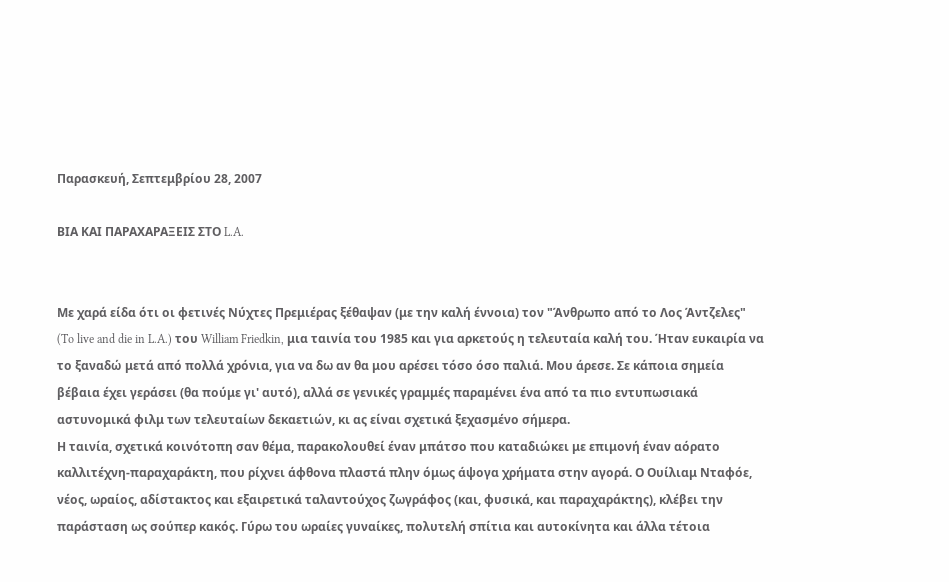Παρασκευή, Σεπτεμβρίου 28, 2007

ΒΙΑ ΚΑΙ ΠΑΡΑΧΑΡΑΞΕΙΣ ΣΤΟ L.A.


Με χαρά είδα ότι οι φετινές Νύχτες Πρεμιέρας ξέθαψαν (με την καλή έννοια) τον "Άνθρωπο από το Λος Άντζελες" (To live and die in L.A.) του William Friedkin, μια ταινία του 1985 και για αρκετούς η τελευταία καλή του. Ήταν ευκαιρία να το ξαναδώ μετά από πολλά χρόνια, για να δω αν θα μου αρέσει τόσο όσο παλιά. Μου άρεσε. Σε κάποια σημεία βέβαια έχει γεράσει (θα πούμε γι' αυτό), αλλά σε γενικές γραμμές παραμένει ένα από τα πιο εντυπωσιακά αστυνομικά φιλμ των τελευταίων δεκαετιών, κι ας είναι σχετικά ξεχασμένο σήμερα.
Η ταινία, σχετικά κοινότοπη σαν θέμα, παρακολουθεί έναν μπάτσο που καταδιώκει με επιμονή έναν αόρατο καλλιτέχνη-παραχαράκτη, που ρίχνει άφθονα πλαστά πλην όμως άψογα χρήματα στην αγορά. Ο Ουίλιαμ Νταφόε, νέος, ωραίος, αδίστακτος και εξαιρετικά ταλαντούχος ζωγράφος (και, φυσικά, και παραχαράκτης), κλέβει την παράσταση ως σούπερ κακός. Γύρω του ωραίες γυναίκες, πολυτελή σπίτια και αυτοκίνητα και άλλα τέτοια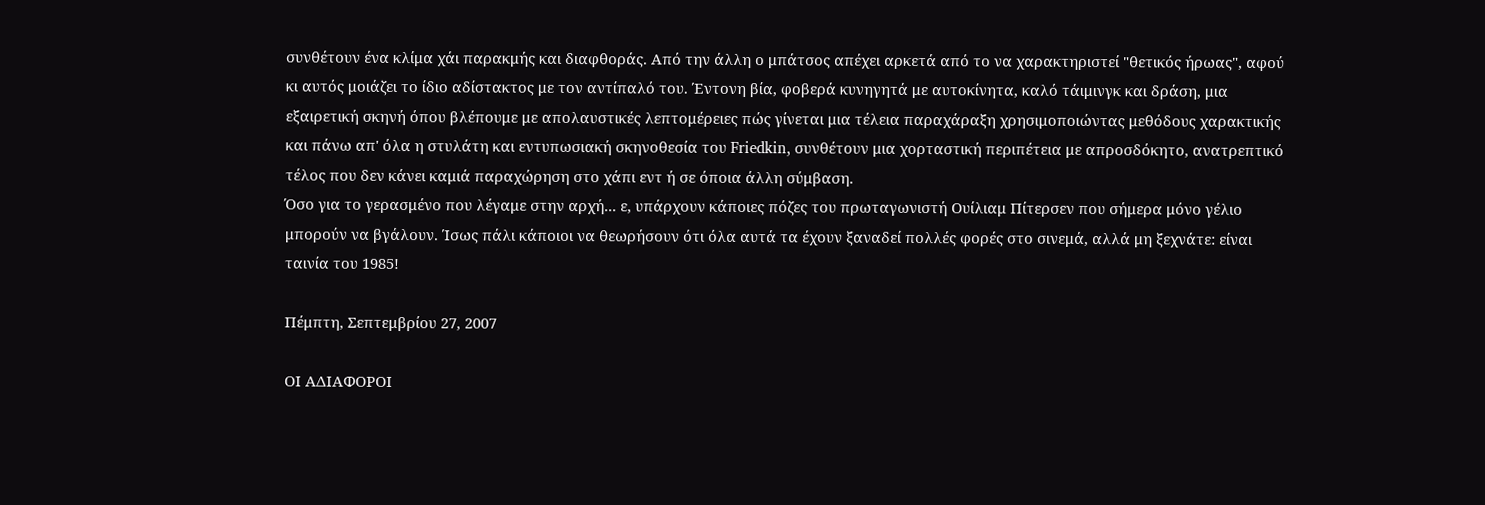συνθέτουν ένα κλίμα χάι παρακμής και διαφθοράς. Από την άλλη ο μπάτσος απέχει αρκετά από το να χαρακτηριστεί "θετικός ήρωας", αφού κι αυτός μοιάζει το ίδιο αδίστακτος με τον αντίπαλό του. Έντονη βία, φοβερά κυνηγητά με αυτοκίνητα, καλό τάιμινγκ και δράση, μια εξαιρετική σκηνή όπου βλέπουμε με απολαυστικές λεπτομέρειες πώς γίνεται μια τέλεια παραχάραξη χρησιμοποιώντας μεθόδους χαρακτικής και πάνω απ' όλα η στυλάτη και εντυπωσιακή σκηνοθεσία του Friedkin, συνθέτουν μια χορταστική περιπέτεια με απροσδόκητο, ανατρεπτικό τέλος που δεν κάνει καμιά παραχώρηση στο χάπι εντ ή σε όποια άλλη σύμβαση.
Όσο για το γερασμένο που λέγαμε στην αρχή... ε, υπάρχουν κάποιες πόζες του πρωταγωνιστή Ουίλιαμ Πίτερσεν που σήμερα μόνο γέλιο μπορούν να βγάλουν. Ίσως πάλι κάποιοι να θεωρήσουν ότι όλα αυτά τα έχουν ξαναδεί πολλές φορές στο σινεμά, αλλά μη ξεχνάτε: είναι ταινία του 1985!

Πέμπτη, Σεπτεμβρίου 27, 2007

ΟΙ ΑΔΙΑΦΟΡΟΙ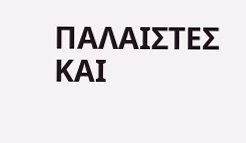ΠΑΛΑΙΣΤΕΣ ΚΑΙ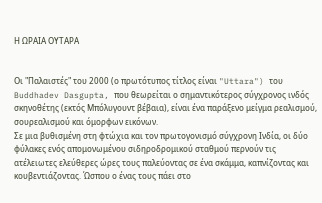Η ΩΡΑΙΑ ΟΥΤΑΡΑ


Οι "Παλαιστές" του 2000 (ο πρωτότυπος τίτλος είναι "Uttara") του Buddhadev Dasgupta, που θεωρείται ο σημαντικότερος σύγχρονος ινδός σκηνοθέτης (εκτός Μπόλυγουντ βέβαια), είναι ένα παράξενο μείγμα ρεαλισμού, σουρεαλισμού και όμορφων εικόνων.
Σε μια βυθισμένη στη φτώχια και τον πρωτογονισμό σύγχρονη Ινδία, οι δύο φύλακες ενός απομονωμένου σιδηροδρομικού σταθμού περνούν τις ατέλειωτες ελεύθερες ώρες τους παλεύοντας σε ένα σκάμμα, καπνίζοντας και κουβεντιάζοντας. Ώσπου ο ένας τους πάει στο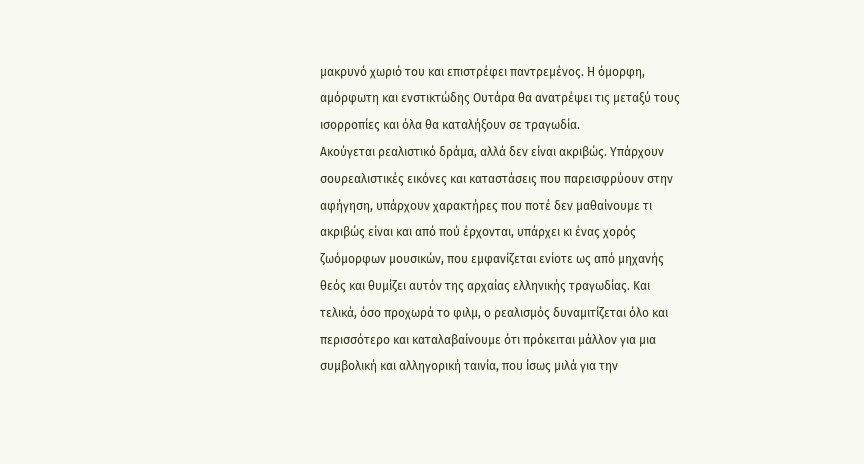μακρυνό χωριό του και επιστρέφει παντρεμένος. Η όμορφη, αμόρφωτη και ενστικτώδης Ουτάρα θα ανατρέψει τις μεταξύ τους ισορροπίες και όλα θα καταλήξουν σε τραγωδία.
Ακούγεται ρεαλιστικό δράμα, αλλά δεν είναι ακριβώς. Υπάρχουν σουρεαλιστικές εικόνες και καταστάσεις που παρεισφρύουν στην αφήγηση, υπάρχουν χαρακτήρες που ποτέ δεν μαθαίνουμε τι ακριβώς είναι και από πού έρχονται, υπάρχει κι ένας χορός ζωόμορφων μουσικών, που εμφανίζεται ενίοτε ως από μηχανής θεός και θυμίζει αυτόν της αρχαίας ελληνικής τραγωδίας. Και τελικά, όσο προχωρά το φιλμ, ο ρεαλισμός δυναμιτίζεται όλο και περισσότερο και καταλαβαίνουμε ότι πρόκειται μάλλον για μια συμβολική και αλληγορική ταινία, που ίσως μιλά για την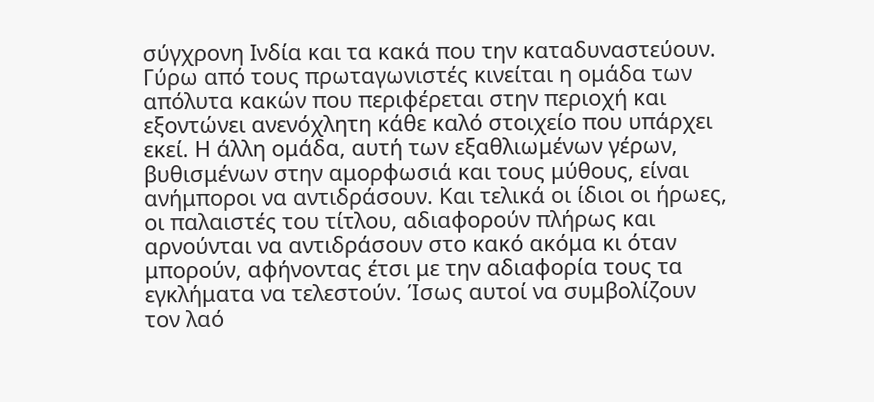σύγχρονη Ινδία και τα κακά που την καταδυναστεύουν.
Γύρω από τους πρωταγωνιστές κινείται η ομάδα των απόλυτα κακών που περιφέρεται στην περιοχή και εξοντώνει ανενόχλητη κάθε καλό στοιχείο που υπάρχει εκεί. Η άλλη ομάδα, αυτή των εξαθλιωμένων γέρων, βυθισμένων στην αμορφωσιά και τους μύθους, είναι ανήμποροι να αντιδράσουν. Και τελικά οι ίδιοι οι ήρωες, οι παλαιστές του τίτλου, αδιαφορούν πλήρως και αρνούνται να αντιδράσουν στο κακό ακόμα κι όταν μπορούν, αφήνοντας έτσι με την αδιαφορία τους τα εγκλήματα να τελεστούν. Ίσως αυτοί να συμβολίζουν τον λαό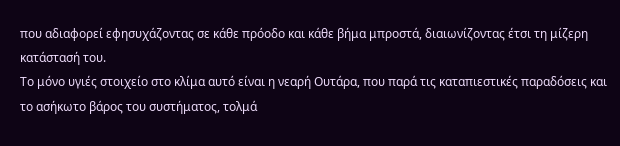που αδιαφορεί εφησυχάζοντας σε κάθε πρόοδο και κάθε βήμα μπροστά, διαιωνίζοντας έτσι τη μίζερη κατάστασή του.
Το μόνο υγιές στοιχείο στο κλίμα αυτό είναι η νεαρή Ουτάρα, που παρά τις καταπιεστικές παραδόσεις και το ασήκωτο βάρος του συστήματος, τολμά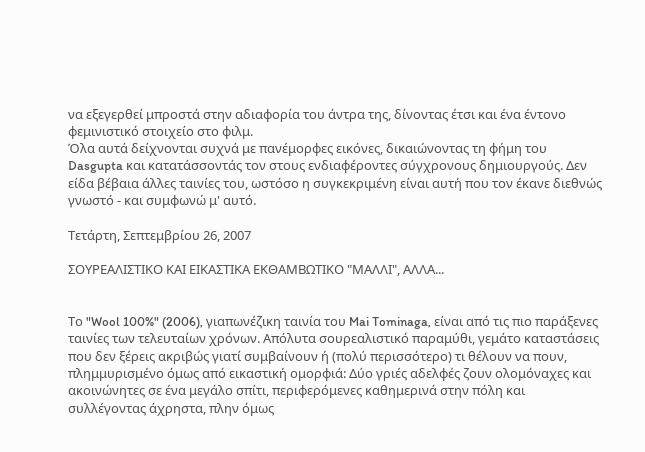να εξεγερθεί μπροστά στην αδιαφορία του άντρα της, δίνοντας έτσι και ένα έντονο φεμινιστικό στοιχείο στο φιλμ.
Όλα αυτά δείχνονται συχνά με πανέμορφες εικόνες, δικαιώνοντας τη φήμη του Dasgupta και κατατάσσοντάς τον στους ενδιαφέροντες σύγχρονους δημιουργούς. Δεν είδα βέβαια άλλες ταινίες του, ωστόσο η συγκεκριμένη είναι αυτή που τον έκανε διεθνώς γνωστό - και συμφωνώ μ' αυτό.

Τετάρτη, Σεπτεμβρίου 26, 2007

ΣΟΥΡΕΑΛΙΣΤΙΚΟ ΚΑΙ ΕΙΚΑΣΤΙΚΑ ΕΚΘΑΜΒΩΤΙΚΟ "ΜΑΛΛΙ", ΑΛΛΑ...


Το "Wool 100%" (2006), γιαπωνέζικη ταινία του Mai Tominaga, είναι από τις πιο παράξενες ταινίες των τελευταίων χρόνων. Απόλυτα σουρεαλιστικό παραμύθι, γεμάτο καταστάσεις που δεν ξέρεις ακριβώς γιατί συμβαίνουν ή (πολύ περισσότερο) τι θέλουν να πουν, πλημμυρισμένο όμως από εικαστική ομορφιά: Δύο γριές αδελφές ζουν ολομόναχες και ακοινώνητες σε ένα μεγάλο σπίτι, περιφερόμενες καθημερινά στην πόλη και συλλέγοντας άχρηστα, πλην όμως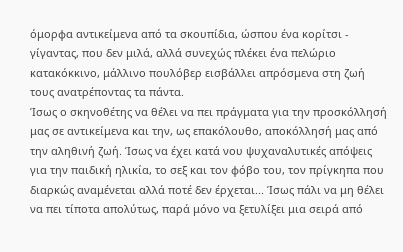όμορφα αντικείμενα από τα σκουπίδια, ώσπου ένα κορίτσι - γίγαντας, που δεν μιλά, αλλά συνεχώς πλέκει ένα πελώριο κατακόκκινο, μάλλινο πουλόβερ εισβάλλει απρόσμενα στη ζωή τους ανατρέποντας τα πάντα.
Ίσως ο σκηνοθέτης να θέλει να πει πράγματα για την προσκόλλησή μας σε αντικείμενα και την, ως επακόλουθο, αποκόλλησή μας από την αληθινή ζωή. Ίσως να έχει κατά νου ψυχαναλυτικές απόψεις για την παιδική ηλικία, το σεξ και τον φόβο του, τον πρίγκηπα που διαρκώς αναμένεται αλλά ποτέ δεν έρχεται... Ίσως πάλι να μη θέλει να πει τίποτα απολύτως, παρά μόνο να ξετυλίξει μια σειρά από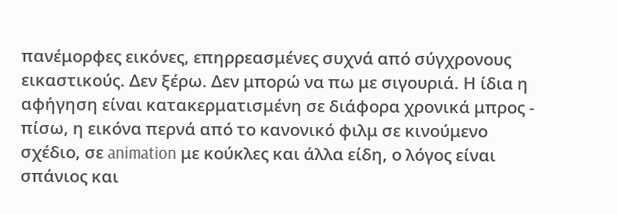πανέμορφες εικόνες, επηρρεασμένες συχνά από σύγχρονους εικαστικούς. Δεν ξέρω. Δεν μπορώ να πω με σιγουριά. Η ίδια η αφήγηση είναι κατακερματισμένη σε διάφορα χρονικά μπρος - πίσω, η εικόνα περνά από το κανονικό φιλμ σε κινούμενο σχέδιο, σε animation με κούκλες και άλλα είδη, ο λόγος είναι σπάνιος και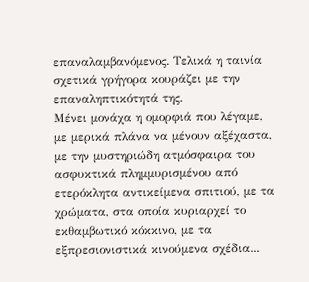επαναλαμβανόμενος. Τελικά η ταινία σχετικά γρήγορα κουράζει με την επαναληπτικότητά της.
Μένει μονάχα η ομορφιά που λέγαμε, με μερικά πλάνα να μένουν αξέχαστα, με την μυστηριώδη ατμόσφαιρα του ασφυκτικά πλημμυρισμένου από ετερόκλητα αντικείμενα σπιτιού, με τα χρώματα, στα οποία κυριαρχεί το εκθαμβωτικό κόκκινο, με τα εξπρεσιονιστικά κινούμενα σχέδια...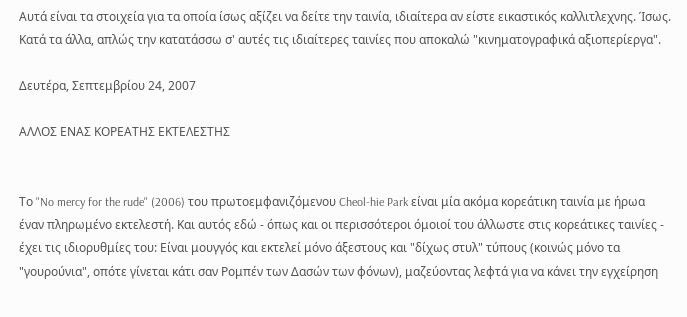Αυτά είναι τα στοιχεία για τα οποία ίσως αξίζει να δείτε την ταινία, ιδιαίτερα αν είστε εικαστικός καλλιτλεχνης. Ίσως. Κατά τα άλλα, απλώς την κατατάσσω σ' αυτές τις ιδιαίτερες ταινίες που αποκαλώ "κινηματογραφικά αξιοπερίεργα".

Δευτέρα, Σεπτεμβρίου 24, 2007

ΑΛΛΟΣ ΕΝΑΣ ΚΟΡΕΑΤΗΣ ΕΚΤΕΛΕΣΤΗΣ


Το "No mercy for the rude" (2006) του πρωτοεμφανιζόμενου Cheol-hie Park είναι μία ακόμα κορεάτικη ταινία με ήρωα έναν πληρωμένο εκτελεστή. Και αυτός εδώ - όπως και οι περισσότεροι όμοιοί του άλλωστε στις κορεάτικες ταινίες - έχει τις ιδιορυθμίες του: Είναι μουγγός και εκτελεί μόνο άξεστους και "δίχως στυλ" τύπους (κοινώς μόνο τα "γουρούνια", οπότε γίνεται κάτι σαν Ρομπέν των Δασών των φόνων), μαζεύοντας λεφτά για να κάνει την εγχείρηση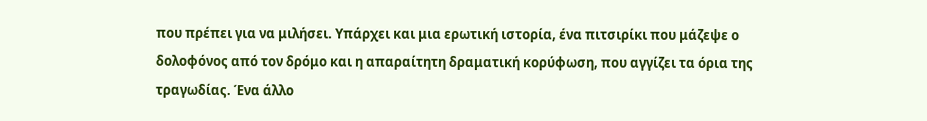που πρέπει για να μιλήσει. Υπάρχει και μια ερωτική ιστορία, ένα πιτσιρίκι που μάζεψε ο δολοφόνος από τον δρόμο και η απαραίτητη δραματική κορύφωση, που αγγίζει τα όρια της τραγωδίας. Ένα άλλο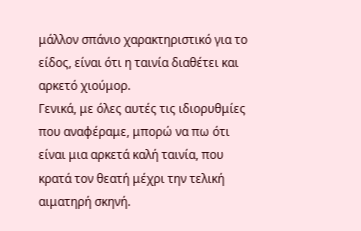μάλλον σπάνιο χαρακτηριστικό για το είδος, είναι ότι η ταινία διαθέτει και αρκετό χιούμορ.
Γενικά, με όλες αυτές τις ιδιορυθμίες που αναφέραμε, μπορώ να πω ότι είναι μια αρκετά καλή ταινία, που κρατά τον θεατή μέχρι την τελική αιματηρή σκηνή.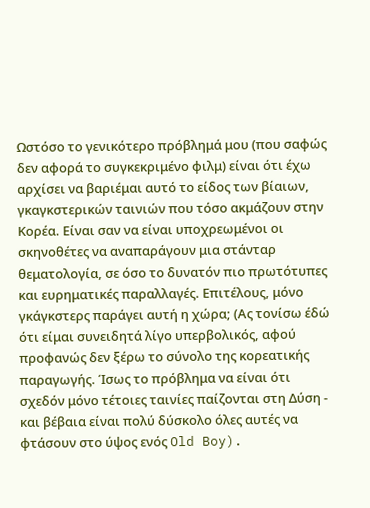Ωστόσο το γενικότερο πρόβλημά μου (που σαφώς δεν αφορά το συγκεκριμένο φιλμ) είναι ότι έχω αρχίσει να βαριέμαι αυτό το είδος των βίαιων, γκαγκστερικών ταινιών που τόσο ακμάζουν στην Κορέα. Είναι σαν να είναι υποχρεωμένοι οι σκηνοθέτες να αναπαράγουν μια στάνταρ θεματολογία, σε όσο το δυνατόν πιο πρωτότυπες και ευρηματικές παραλλαγές. Επιτέλους, μόνο γκάγκστερς παράγει αυτή η χώρα; (Ας τονίσω έδώ ότι είμαι συνειδητά λίγο υπερβολικός, αφού προφανώς δεν ξέρω το σύνολο της κορεατικής παραγωγής. Ίσως το πρόβλημα να είναι ότι σχεδόν μόνο τέτοιες ταινίες παίζονται στη Δύση - και βέβαια είναι πολύ δύσκολο όλες αυτές να φτάσουν στο ύψος ενός Old Boy).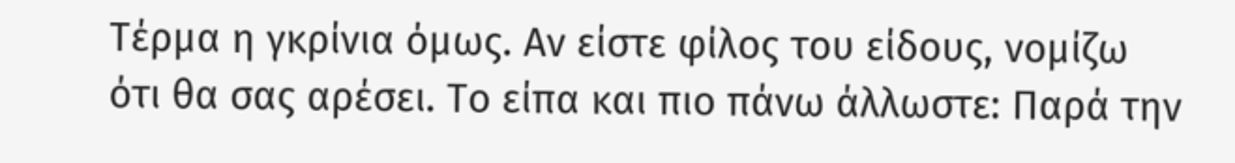Τέρμα η γκρίνια όμως. Αν είστε φίλος του είδους, νομίζω ότι θα σας αρέσει. Το είπα και πιο πάνω άλλωστε: Παρά την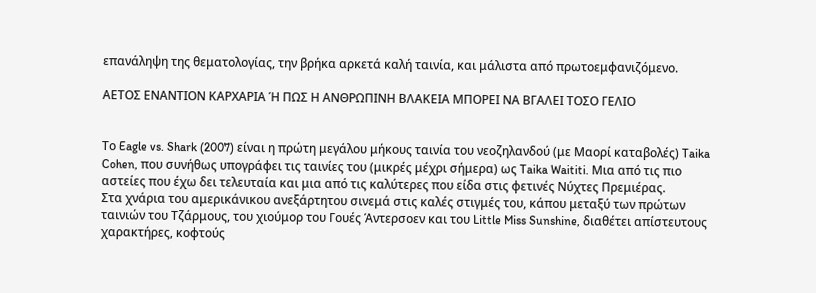επανάληψη της θεματολογίας, την βρήκα αρκετά καλή ταινία, και μάλιστα από πρωτοεμφανιζόμενο.

ΑΕΤΟΣ ΕΝΑΝΤΙΟΝ ΚΑΡΧΑΡΙΑ Ή ΠΩΣ Η ΑΝΘΡΩΠΙΝΗ ΒΛΑΚΕΙΑ ΜΠΟΡΕΙ ΝΑ ΒΓΑΛΕΙ ΤΟΣΟ ΓΕΛΙΟ


Το Eagle vs. Shark (2007) είναι η πρώτη μεγάλου μήκους ταινία του νεοζηλανδού (με Μαορί καταβολές) Taika Cohen, που συνήθως υπογράφει τις ταινίες του (μικρές μέχρι σήμερα) ως Taika Waititi. Μια από τις πιο αστείες που έχω δει τελευταία και μια από τις καλύτερες που είδα στις φετινές Νύχτες Πρεμιέρας.
Στα χνάρια του αμερικάνικου ανεξάρτητου σινεμά στις καλές στιγμές του, κάπου μεταξύ των πρώτων ταινιών του Τζάρμους, του χιούμορ του Γουές Άντερσοεν και του Little Miss Sunshine, διαθέτει απίστευτους χαρακτήρες, κοφτούς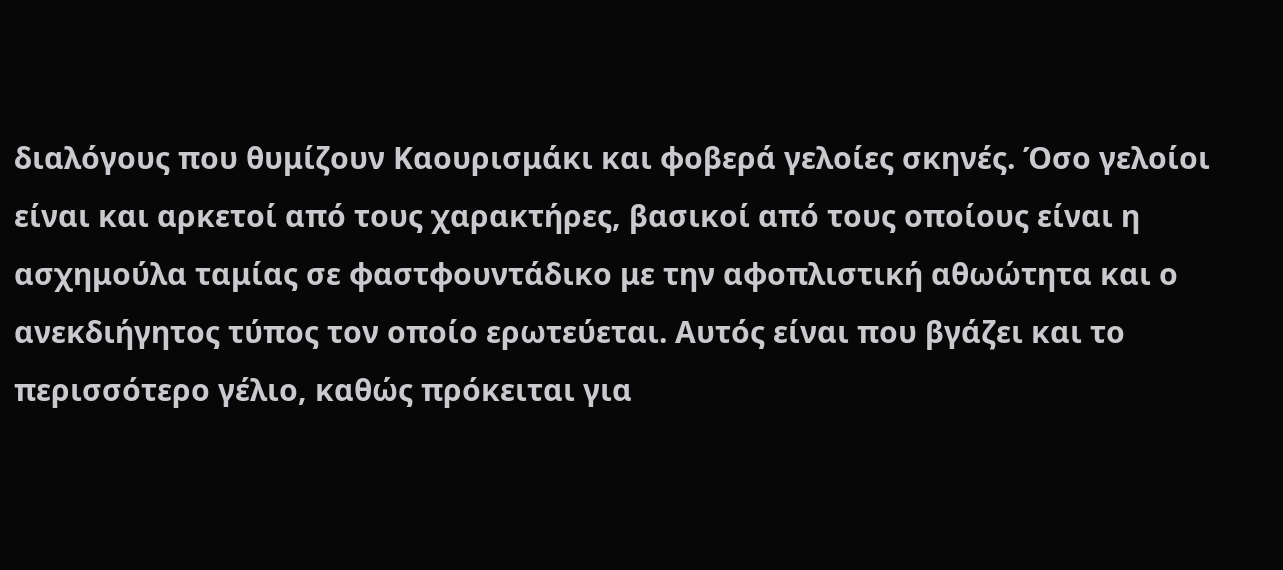διαλόγους που θυμίζουν Καουρισμάκι και φοβερά γελοίες σκηνές. Όσο γελοίοι είναι και αρκετοί από τους χαρακτήρες, βασικοί από τους οποίους είναι η ασχημούλα ταμίας σε φαστφουντάδικο με την αφοπλιστική αθωώτητα και ο ανεκδιήγητος τύπος τον οποίο ερωτεύεται. Αυτός είναι που βγάζει και το περισσότερο γέλιο, καθώς πρόκειται για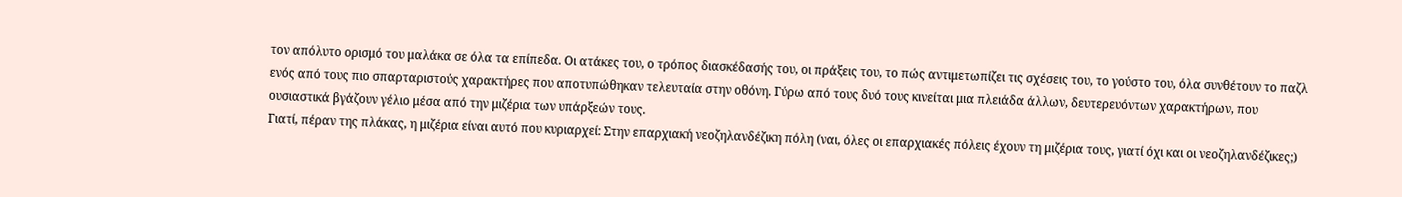τον απόλυτο ορισμό του μαλάκα σε όλα τα επίπεδα. Οι ατάκες του, ο τρόπος διασκέδασής του, οι πράξεις του, το πώς αντιμετωπίζει τις σχέσεις του, το γούστο του, όλα συνθέτουν το παζλ ενός από τους πιο σπαρταριστούς χαρακτήρες που αποτυπώθηκαν τελευταία στην οθόνη. Γύρω από τους δυό τους κινείται μια πλειάδα άλλων, δευτερευόντων χαρακτήρων, που ουσιαστικά βγάζουν γέλιο μέσα από την μιζέρια των υπάρξεών τους.
Γιατί, πέραν της πλάκας, η μιζέρια είναι αυτό που κυριαρχεί: Στην επαρχιακή νεοζηλανδέζικη πόλη (ναι, όλες οι επαρχιακές πόλεις έχουν τη μιζέρια τους, γιατί όχι και οι νεοζηλανδέζικες;)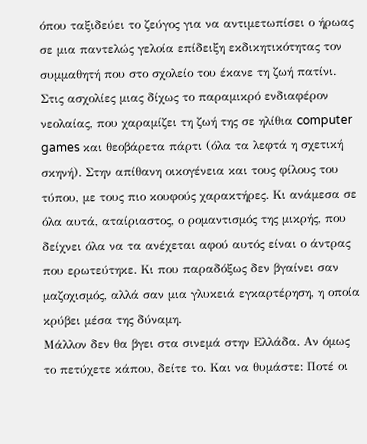όπου ταξιδεύει το ζεύγος για να αντιμετωπίσει ο ήρωας σε μια παντελώς γελοία επίδειξη εκδικητικότητας τον συμμαθητή που στο σχολείο του έκανε τη ζωή πατίνι. Στις ασχολίες μιας δίχως το παραμικρό ενδιαφέρον νεολαίας, που χαραμίζει τη ζωή της σε ηλίθια computer games και θεοβάρετα πάρτι (όλα τα λεφτά η σχετική σκηνή). Στην απίθανη οικογένεια και τους φίλους του τύπου, με τους πιο κουφούς χαρακτήρες. Κι ανάμεσα σε όλα αυτά, αταίριαστος, ο ρομαντισμός της μικρής, που δείχνει όλα να τα ανέχεται αφού αυτός είναι ο άντρας που ερωτεύτηκε. Κι που παραδόξως δεν βγαίνει σαν μαζοχισμός, αλλά σαν μια γλυκειά εγκαρτέρηση, η οποία κρύβει μέσα της δύναμη.
Μάλλον δεν θα βγει στα σινεμά στην Ελλάδα. Αν όμως το πετύχετε κάπου, δείτε το. Και να θυμάστε: Ποτέ οι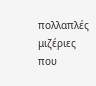πολλαπλές μιζέριες που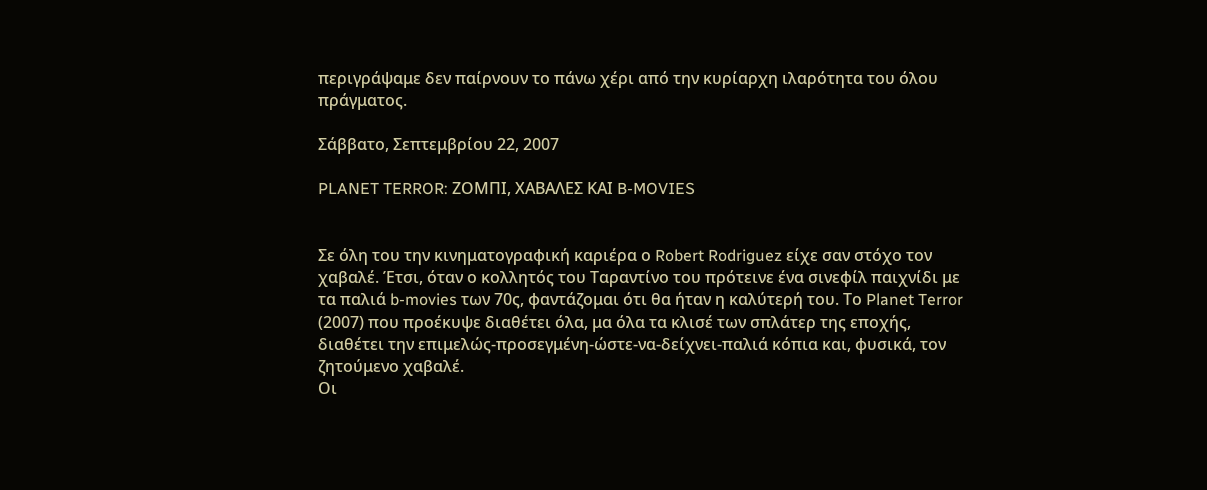περιγράψαμε δεν παίρνουν το πάνω χέρι από την κυρίαρχη ιλαρότητα του όλου πράγματος.

Σάββατο, Σεπτεμβρίου 22, 2007

PLANET TERROR: ΖΟΜΠΙ, ΧΑΒΑΛΕΣ ΚΑΙ B-MOVIES


Σε όλη του την κινηματογραφική καριέρα ο Robert Rodriguez είχε σαν στόχο τον χαβαλέ. Έτσι, όταν ο κολλητός του Ταραντίνο του πρότεινε ένα σινεφίλ παιχνίδι με τα παλιά b-movies των 70ς, φαντάζομαι ότι θα ήταν η καλύτερή του. Το Planet Terror (2007) που προέκυψε διαθέτει όλα, μα όλα τα κλισέ των σπλάτερ της εποχής, διαθέτει την επιμελώς-προσεγμένη-ώστε-να-δείχνει-παλιά κόπια και, φυσικά, τον ζητούμενο χαβαλέ.
Οι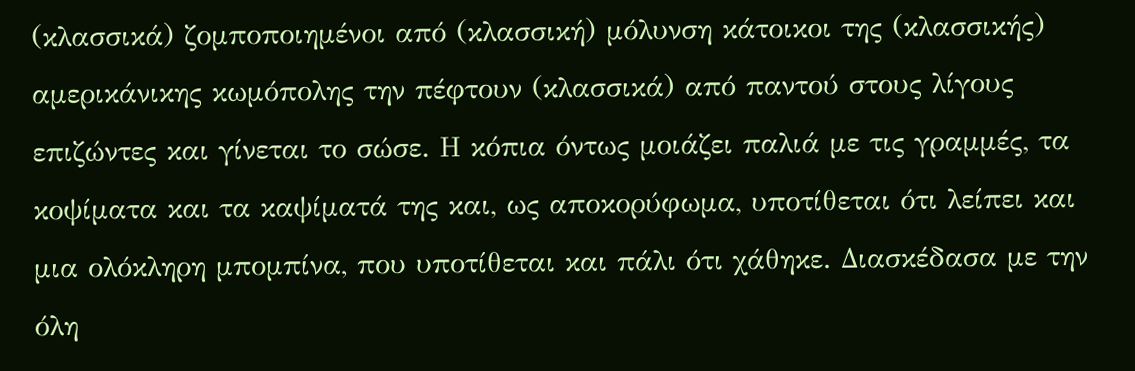(κλασσικά) ζομποποιημένοι από (κλασσική) μόλυνση κάτοικοι της (κλασσικής) αμερικάνικης κωμόπολης την πέφτουν (κλασσικά) από παντού στους λίγους επιζώντες και γίνεται το σώσε. Η κόπια όντως μοιάζει παλιά με τις γραμμές, τα κοψίματα και τα καψίματά της και, ως αποκορύφωμα, υποτίθεται ότι λείπει και μια ολόκληρη μπομπίνα, που υποτίθεται και πάλι ότι χάθηκε. Διασκέδασα με την όλη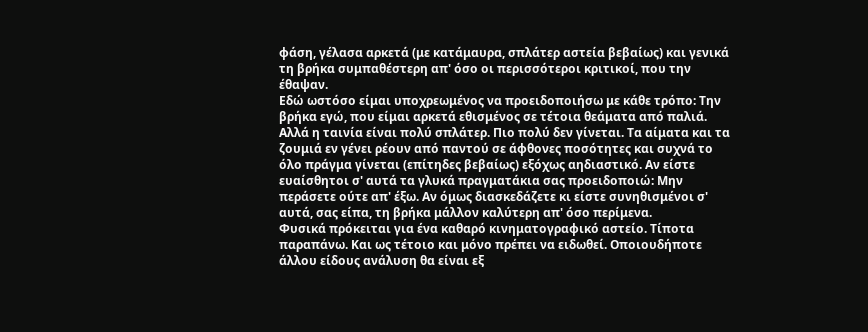φάση, γέλασα αρκετά (με κατάμαυρα, σπλάτερ αστεία βεβαίως) και γενικά τη βρήκα συμπαθέστερη απ' όσο οι περισσότεροι κριτικοί, που την έθαψαν.
Εδώ ωστόσο είμαι υποχρεωμένος να προειδοποιήσω με κάθε τρόπο: Την βρήκα εγώ, που είμαι αρκετά εθισμένος σε τέτοια θεάματα από παλιά. Αλλά η ταινία είναι πολύ σπλάτερ. Πιο πολύ δεν γίνεται. Τα αίματα και τα ζουμιά εν γένει ρέουν από παντού σε άφθονες ποσότητες και συχνά το όλο πράγμα γίνεται (επίτηδες βεβαίως) εξόχως αηδιαστικό. Αν είστε ευαίσθητοι σ' αυτά τα γλυκά πραγματάκια σας προειδοποιώ: Μην περάσετε ούτε απ' έξω. Αν όμως διασκεδάζετε κι είστε συνηθισμένοι σ' αυτά, σας είπα, τη βρήκα μάλλον καλύτερη απ' όσο περίμενα.
Φυσικά πρόκειται για ένα καθαρό κινηματογραφικό αστείο. Τίποτα παραπάνω. Και ως τέτοιο και μόνο πρέπει να ειδωθεί. Οποιουδήποτε άλλου είδους ανάλυση θα είναι εξ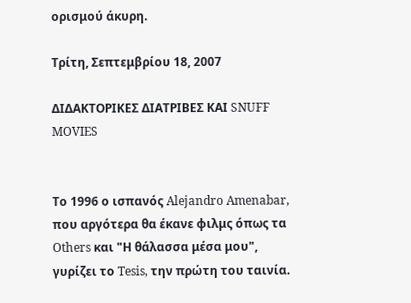ορισμού άκυρη.

Τρίτη, Σεπτεμβρίου 18, 2007

ΔΙΔΑΚΤΟΡΙΚΕΣ ΔΙΑΤΡΙΒΕΣ ΚΑΙ SNUFF MOVIES


Το 1996 ο ισπανός Alejandro Amenabar, που αργότερα θα έκανε φιλμς όπως τα Others και "Η θάλασσα μέσα μου", γυρίζει το Tesis, την πρώτη του ταινία.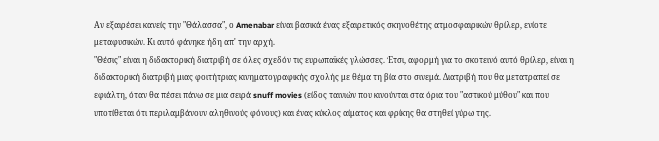Αν εξαιρέσει κανείς την "Θάλασσα", ο Amenabar είναι βασικά ένας εξαιρετικός σκηνοθέτης ατμοσφαιρικών θρίλερ, ενίοτε μεταφυσικών. Κι αυτό φάνηκε ήδη απ' την αρχή.
"Θέσις" είναι η διδακτορική διατριβή σε όλες σχεδόν τις ευρωπαϊκές γλώσσες. Έτσι, αφορμή για το σκοτεινό αυτό θρίλερ, είναι η διδακτορική διατριβή μιας φοιτήτριας κινηματογραφικής σχολής με θέμα τη βία στο σινεμά. Διατριβή που θα μετατραπεί σε εφιάλτη, όταν θα πέσει πάνω σε μια σειρά snuff movies (είδος ταινιών που κινούνται στα όρια του "αστικού μύθου" και που υποτίθεται ότι περιλαμβάνουν αληθινούς φόνους) και ένας κύκλος αίματος και φρίκης θα στηθεί γύρω της.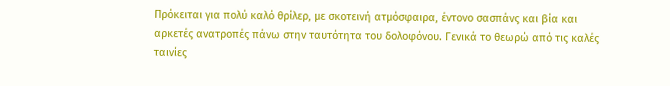Πρόκειται για πολύ καλό θρίλερ, με σκοτεινή ατμόσφαιρα, έντονο σασπάνς και βία και αρκετές ανατροπές πάνω στην ταυτότητα του δολοφόνου. Γενικά το θεωρώ από τις καλές ταινίες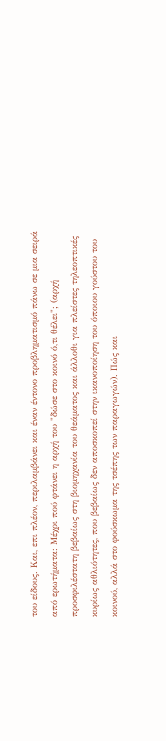του είδους. Και, επι πλέον, περιλαμβάνει και έναν έντονο προβληματισμό πάνω σε μια σειρά από ερωτήματα: Μέχρι πού φτάνει η αρχή του "δώσε στο κοινό ό,τι θέλει"; (αρχή προσφιλέστατη βεβαίως στη βιομηχανία του θεάματος και άλλοθι για πλείστες τηλεοπτικές κυρίως αθλιότητες, που βεβαίως δεν αποσκοπεί στην ικανοποίηση του όποιου γούστου του κοινού, αλλά στο φούσκωμα της τσέπης των παραγωγών). Πώς και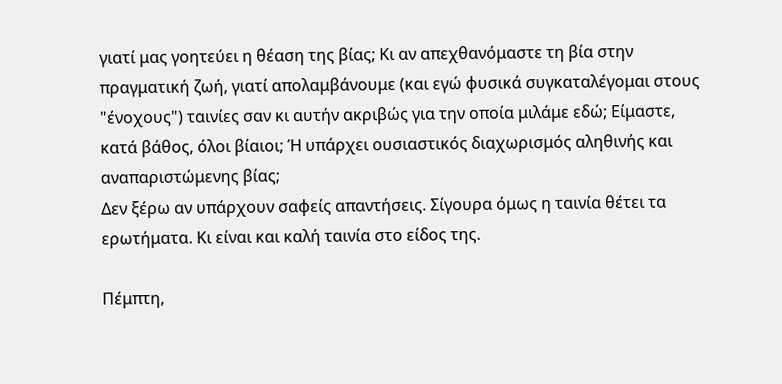γιατί μας γοητεύει η θέαση της βίας; Κι αν απεχθανόμαστε τη βία στην πραγματική ζωή, γιατί απολαμβάνουμε (και εγώ φυσικά συγκαταλέγομαι στους "ένοχους") ταινίες σαν κι αυτήν ακριβώς για την οποία μιλάμε εδώ; Είμαστε, κατά βάθος, όλοι βίαιοι; Ή υπάρχει ουσιαστικός διαχωρισμός αληθινής και αναπαριστώμενης βίας;
Δεν ξέρω αν υπάρχουν σαφείς απαντήσεις. Σίγουρα όμως η ταινία θέτει τα ερωτήματα. Κι είναι και καλή ταινία στο είδος της.

Πέμπτη,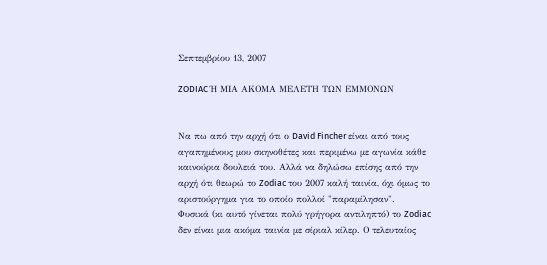Σεπτεμβρίου 13, 2007

ZODIAC Ή ΜΙΑ ΑΚΟΜΑ ΜΕΛΕΤΗ ΤΩΝ ΕΜΜΟΝΩΝ


Να πω από την αρχή ότι ο David Fincher είναι από τους αγαπημένους μου σκηνοθέτες και περιμένω με αγωνία κάθε καινούρια δουλειά του. Αλλά να δηλώσω επίσης από την αρχή ότι θεωρώ το Zodiac του 2007 καλή ταινία, όχι όμως το αριστούργημα για το οποίο πολλοί "παραμίλησαν".
Φυσικά (κι αυτό γίνεται πολύ γρήγορα αντιληπτό) το Zodiac δεν είναι μια ακόμα ταινία με σίριαλ κίλερ. Ο τελευταίος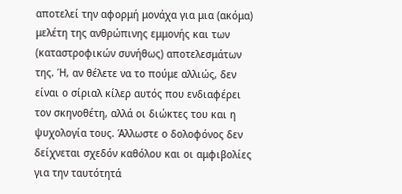αποτελεί την αφορμή μονάχα για μια (ακόμα) μελέτη της ανθρώπινης εμμονής και των (καταστροφικών συνήθως) αποτελεσμάτων της. Ή, αν θέλετε να το πούμε αλλιώς, δεν είναι ο σίριαλ κίλερ αυτός που ενδιαφέρει τον σκηνοθέτη, αλλά οι διώκτες του και η ψυχολογία τους. Άλλωστε ο δολοφόνος δεν δείχνεται σχεδόν καθόλου και οι αμφιβολίες για την ταυτότητά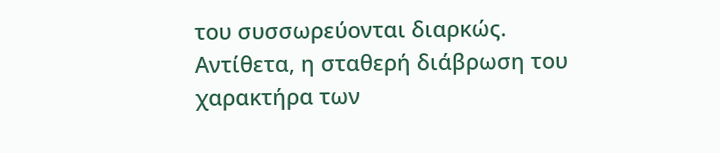του συσσωρεύονται διαρκώς. Αντίθετα, η σταθερή διάβρωση του χαρακτήρα των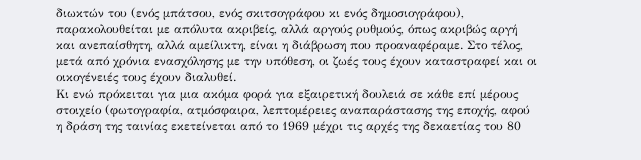διωκτών του (ενός μπάτσου, ενός σκιτσογράφου κι ενός δημοσιογράφου), παρακολουθείται με απόλυτα ακριβείς, αλλά αργούς ρυθμούς, όπως ακριβώς αργή και ανεπαίσθητη, αλλά αμείλικτη, είναι η διάβρωση που προαναφέραμε. Στο τέλος, μετά από χρόνια ενασχόλησης με την υπόθεση, οι ζωές τους έχουν καταστραφεί και οι οικογένειές τους έχουν διαλυθεί.
Κι ενώ πρόκειται για μια ακόμα φορά για εξαιρετική δουλειά σε κάθε επί μέρους στοιχείο (φωτογραφία, ατμόσφαιρα, λεπτομέρειες αναπαράστασης της εποχής, αφού η δράση της ταινίας εκετείνεται από το 1969 μέχρι τις αρχές της δεκαετίας του 80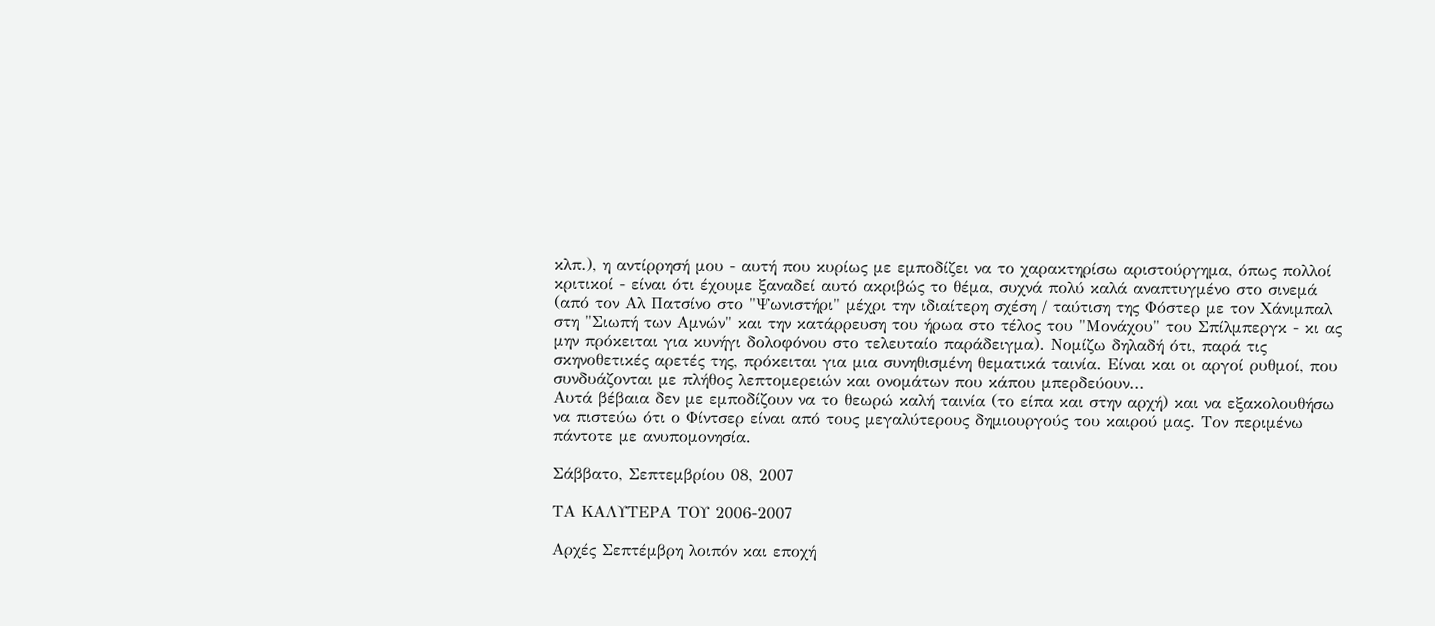κλπ.), η αντίρρησή μου - αυτή που κυρίως με εμποδίζει να το χαρακτηρίσω αριστούργημα, όπως πολλοί κριτικοί - είναι ότι έχουμε ξαναδεί αυτό ακριβώς το θέμα, συχνά πολύ καλά αναπτυγμένο στο σινεμά (από τον Αλ Πατσίνο στο "Ψωνιστήρι" μέχρι την ιδιαίτερη σχέση / ταύτιση της Φόστερ με τον Χάνιμπαλ στη "Σιωπή των Αμνών" και την κατάρρευση του ήρωα στο τέλος του "Μονάχου" του Σπίλμπεργκ - κι ας μην πρόκειται για κυνήγι δολοφόνου στο τελευταίο παράδειγμα). Νομίζω δηλαδή ότι, παρά τις σκηνοθετικές αρετές της, πρόκειται για μια συνηθισμένη θεματικά ταινία. Είναι και οι αργοί ρυθμοί, που συνδυάζονται με πλήθος λεπτομερειών και ονομάτων που κάπου μπερδεύουν...
Αυτά βέβαια δεν με εμποδίζουν να το θεωρώ καλή ταινία (το είπα και στην αρχή) και να εξακολουθήσω να πιστεύω ότι ο Φίντσερ είναι από τους μεγαλύτερους δημιουργούς του καιρού μας. Τον περιμένω πάντοτε με ανυπομονησία.

Σάββατο, Σεπτεμβρίου 08, 2007

ΤΑ ΚΑΛΥΤΕΡΑ ΤΟΥ 2006-2007

Αρχές Σεπτέμβρη λοιπόν και εποχή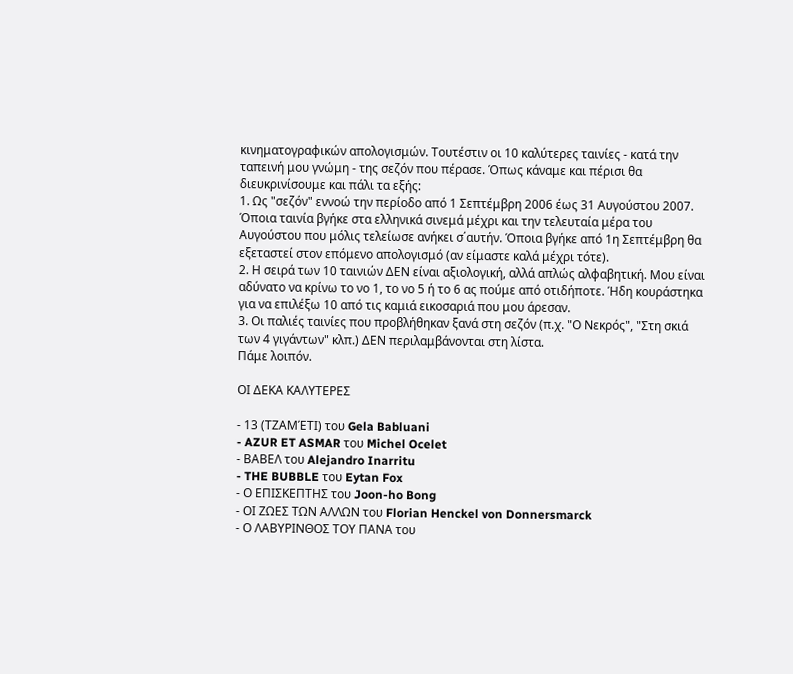κινηματογραφικών απολογισμών. Τουτέστιν οι 10 καλύτερες ταινίες - κατά την ταπεινή μου γνώμη - της σεζόν που πέρασε. Όπως κάναμε και πέρισι θα διευκρινίσουμε και πάλι τα εξής:
1. Ως "σεζόν" εννοώ την περίοδο από 1 Σεπτέμβρη 2006 έως 31 Αυγούστου 2007. Όποια ταινία βγήκε στα ελληνικά σινεμά μέχρι και την τελευταία μέρα του Αυγούστου που μόλις τελείωσε ανήκει σ΄αυτήν. Όποια βγήκε από 1η Σεπτέμβρη θα εξεταστεί στον επόμενο απολογισμό (αν είμαστε καλά μέχρι τότε).
2. Η σειρά των 10 ταινιών ΔΕΝ είναι αξιολογική, αλλά απλώς αλφαβητική. Μου είναι αδύνατο να κρίνω το νο 1, το νο 5 ή το 6 ας πούμε από οτιδήποτε. Ήδη κουράστηκα για να επιλέξω 10 από τις καμιά εικοσαριά που μου άρεσαν.
3. Οι παλιές ταινίες που προβλήθηκαν ξανά στη σεζόν (π.χ. "Ο Νεκρός", "Στη σκιά των 4 γιγάντων" κλπ.) ΔΕΝ περιλαμβάνονται στη λίστα.
Πάμε λοιπόν.

ΟΙ ΔΕΚΑ ΚΑΛΥΤΕΡΕΣ

- 13 (ΤΖΑΜΈΤΙ) του Gela Babluani
- AZUR ET ASMAR του Michel Ocelet
- ΒΑΒΕΛ του Alejandro Inarritu
- THE BUBBLE του Eytan Fox
- Ο ΕΠΙΣΚΕΠΤΗΣ του Joon-ho Bong
- ΟΙ ΖΩΕΣ ΤΩΝ ΑΛΛΩΝ του Florian Henckel von Donnersmarck
- Ο ΛΑΒΥΡΙΝΘΟΣ ΤΟΥ ΠΑΝΑ του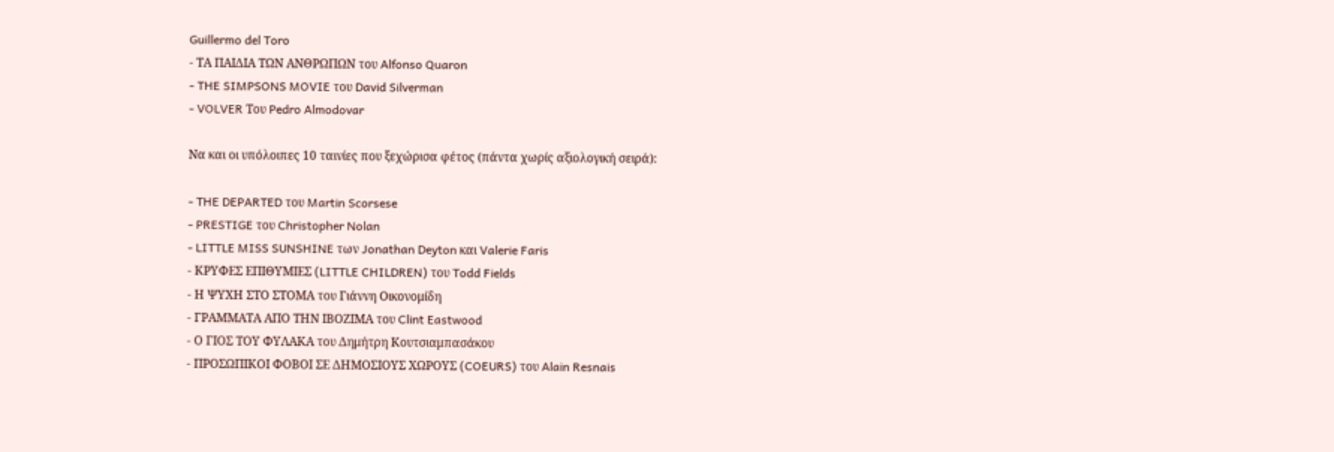Guillermo del Toro
- ΤΑ ΠΑΙΔΙΑ ΤΩΝ ΑΝΘΡΩΠΩΝ του Alfonso Quaron
- THE SIMPSONS MOVIE του David Silverman
- VOLVER Του Pedro Almodovar

Να και οι υπόλοιπες 10 ταινίες που ξεχώρισα φέτος (πάντα χωρίς αξιολογική σειρά):

- THE DEPARTED του Martin Scorsese
- PRESTIGE του Christopher Nolan
- LITTLE MISS SUNSHINE των Jonathan Deyton και Valerie Faris
- ΚΡΥΦΕΣ ΕΠΙΘΥΜΙΕΣ (LITTLE CHILDREN) του Todd Fields
- Η ΨΥΧΗ ΣΤΟ ΣΤΟΜΑ του Γιάννη Οικονομίδη
- ΓΡΑΜΜΑΤΑ ΑΠΟ ΤΗΝ ΙΒΟΖΙΜΑ του Clint Eastwood
- Ο ΓΙΟΣ ΤΟΥ ΦΥΛΑΚΑ του Δημήτρη Κουτσιαμπασάκου
- ΠΡΟΣΩΠΙΚΟΙ ΦΟΒΟΙ ΣΕ ΔΗΜΟΣΙΟΥΣ ΧΩΡΟΥΣ (COEURS) του Alain Resnais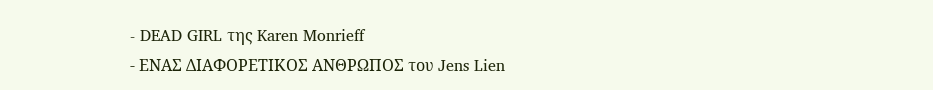- DEAD GIRL της Karen Monrieff
- ΕΝΑΣ ΔΙΑΦΟΡΕΤΙΚΟΣ ΑΝΘΡΩΠΟΣ του Jens Lien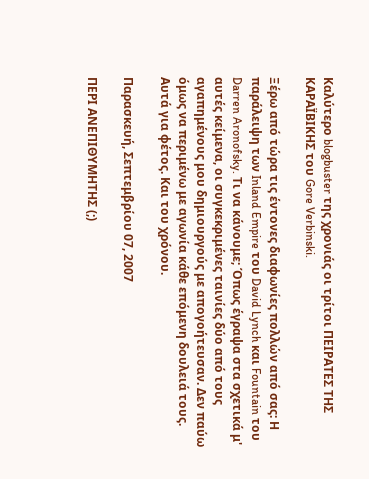Καλύτερο blogbuster της χρονιάς οι τρίτοι ΠΕΙΡΑΤΕΣ ΤΗΣ ΚΑΡΑΪΒΙΚΗΣ του Gore Verbinski.

Ξέρω από τώρα τις έντονες διαφωνίες πολλών από σας: Η παράλειψη των Inland Empire του David Lynch και Fountain του Darren Aronofsky. Τι να κάνουμε; Όπως έγραψα στα σχετικά μ' αυτές κείμενα, οι συγκεκριμένες ταινίες δύο από τους αγαπημένους μου δημιουργούς με απογοήτευσαν. Δεν παύω όμως να περιμένω με αγωνία κάθε επόμενη δουλειά τους.
Αυτά για φέτος. Και του χρόνου.

Παρασκευή, Σεπτεμβρίου 07, 2007

ΠΕΡΙ ΑΝΕΠΙΘΥΜΗΤΗΣ (;)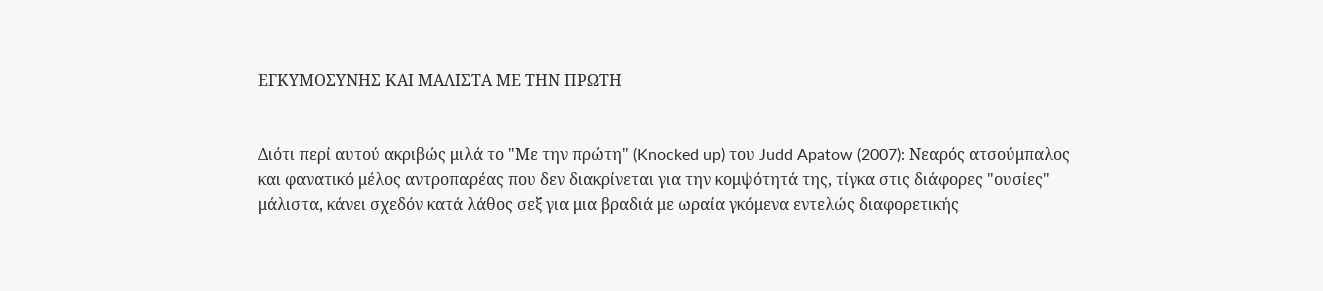ΕΓΚΥΜΟΣΥΝΗΣ ΚΑΙ ΜΑΛΙΣΤΑ ΜΕ ΤΗΝ ΠΡΩΤΗ


Διότι περί αυτού ακριβώς μιλά το "Με την πρώτη" (Knocked up) του Judd Apatow (2007): Νεαρός ατσούμπαλος και φανατικό μέλος αντροπαρέας που δεν διακρίνεται για την κομψότητά της, τίγκα στις διάφορες "ουσίες" μάλιστα, κάνει σχεδόν κατά λάθος σεξ για μια βραδιά με ωραία γκόμενα εντελώς διαφορετικής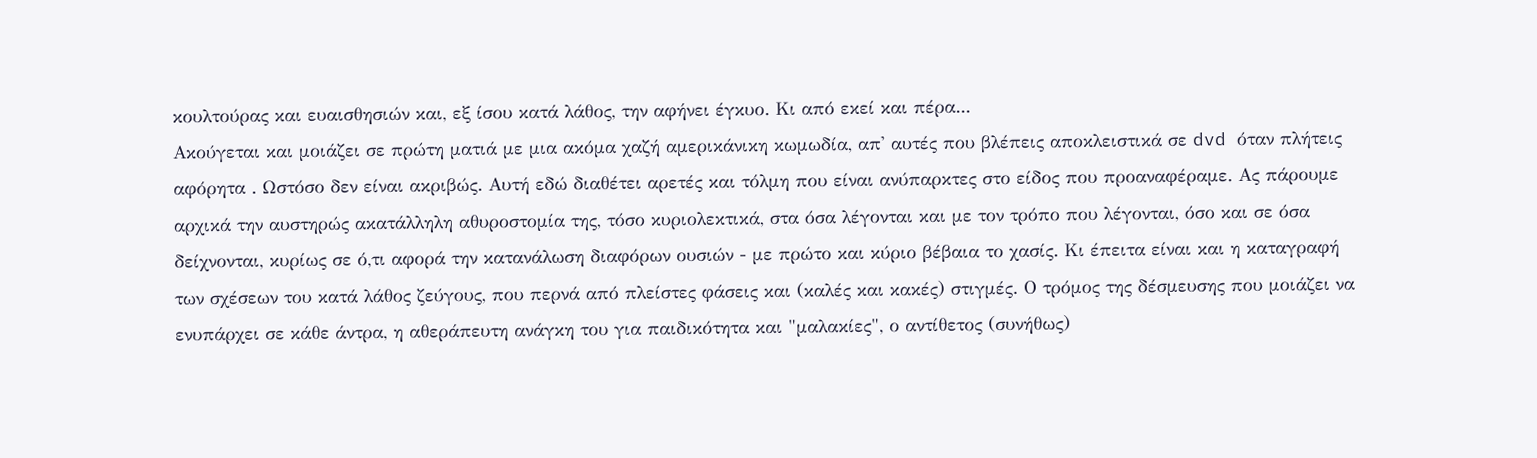κουλτούρας και ευαισθησιών και, εξ ίσου κατά λάθος, την αφήνει έγκυο. Κι από εκεί και πέρα...
Ακούγεται και μοιάζει σε πρώτη ματιά με μια ακόμα χαζή αμερικάνικη κωμωδία, απ' αυτές που βλέπεις αποκλειστικά σε dvd όταν πλήτεις αφόρητα . Ωστόσο δεν είναι ακριβώς. Αυτή εδώ διαθέτει αρετές και τόλμη που είναι ανύπαρκτες στο είδος που προαναφέραμε. Ας πάρουμε αρχικά την αυστηρώς ακατάλληλη αθυροστομία της, τόσο κυριολεκτικά, στα όσα λέγονται και με τον τρόπο που λέγονται, όσο και σε όσα δείχνονται, κυρίως σε ό,τι αφορά την κατανάλωση διαφόρων ουσιών - με πρώτο και κύριο βέβαια το χασίς. Κι έπειτα είναι και η καταγραφή των σχέσεων του κατά λάθος ζεύγους, που περνά από πλείστες φάσεις και (καλές και κακές) στιγμές. Ο τρόμος της δέσμευσης που μοιάζει να ενυπάρχει σε κάθε άντρα, η αθεράπευτη ανάγκη του για παιδικότητα και "μαλακίες", ο αντίθετος (συνήθως)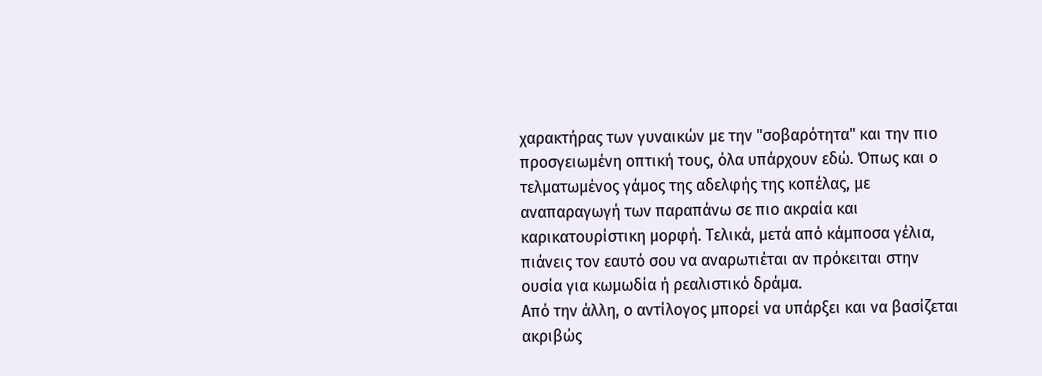χαρακτήρας των γυναικών με την "σοβαρότητα" και την πιο προσγειωμένη οπτική τους, όλα υπάρχουν εδώ. Όπως και ο τελματωμένος γάμος της αδελφής της κοπέλας, με αναπαραγωγή των παραπάνω σε πιο ακραία και καρικατουρίστικη μορφή. Τελικά, μετά από κάμποσα γέλια, πιάνεις τον εαυτό σου να αναρωτιέται αν πρόκειται στην ουσία για κωμωδία ή ρεαλιστικό δράμα.
Από την άλλη, ο αντίλογος μπορεί να υπάρξει και να βασίζεται ακριβώς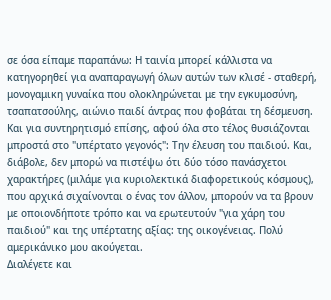σε όσα είπαμε παραπάνω: Η ταινία μπορεί κάλλιστα να κατηγορηθεί για αναπαραγωγή όλων αυτών των κλισέ - σταθερή, μονογαμικη γυναίκα που ολοκληρώνεται με την εγκυμοσύνη, τσαπατσούλης, αιώνιο παιδί άντρας που φοβάται τη δέσμευση. Και για συντηρητισμό επίσης, αφού όλα στο τέλος θυσιάζονται μπροστά στο "υπέρτατο γεγονός": Την έλευση του παιδιού. Και, διάβολε, δεν μπορώ να πιστέψω ότι δύο τόσο πανάσχετοι χαρακτήρες (μιλάμε για κυριολεκτικά διαφορετικούς κόσμους), που αρχικά σιχαίνονται ο ένας τον άλλον, μπορούν να τα βρουν με οποιονδήποτε τρόπο και να ερωτευτούν "για χάρη του παιδιού" και της υπέρτατης αξίας: της οικογένειας. Πολύ αμερικάνικο μου ακούγεται.
Διαλέγετε και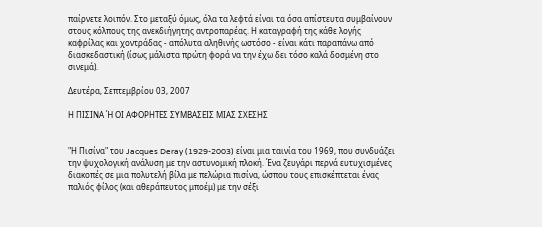παίρνετε λοιπόν. Στο μεταξύ όμως, όλα τα λεφτά είναι τα όσα απίστευτα συμβαίνουν στους κόλπους της ανεκδιήγητης αντροπαρέας. Η καταγραφή της κάθε λογής καφρίλας και χοντράδας - απόλυτα αληθινής ωστόσο - είναι κάτι παραπάνω από διασκεδαστική (ίσως μάλιστα πρώτη φορά να την έχω δει τόσο καλά δοσμένη στο σινεμά).

Δευτέρα, Σεπτεμβρίου 03, 2007

Η ΠΙΣΙΝΑ Ή ΟΙ ΑΦΟΡΗΤΕΣ ΣΥΜΒΑΣΕΙΣ ΜΙΑΣ ΣΧΕΣΗΣ


"Η Πισίνα" του Jacques Deray (1929-2003) είναι μια ταινία του 1969, που συνδυάζει την ψυχολογική ανάλυση με την αστυνομική πλοκή. Ένα ζευγάρι περνά ευτυχισμένες διακοπές σε μια πολυτελή βίλα με πελώρια πισίνα, ώσπου τους επισκέπτεται ένας παλιός φίλος (και αθεράπευτος μποέμ) με την σέξι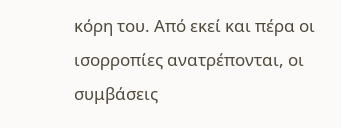κόρη του. Από εκεί και πέρα οι ισορροπίες ανατρέπονται, οι συμβάσεις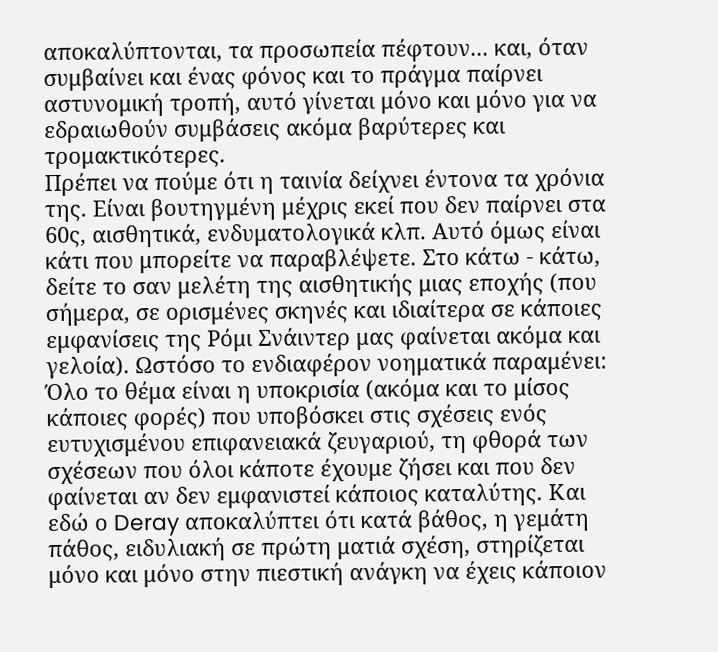αποκαλύπτονται, τα προσωπεία πέφτουν... και, όταν συμβαίνει και ένας φόνος και το πράγμα παίρνει αστυνομική τροπή, αυτό γίνεται μόνο και μόνο για να εδραιωθούν συμβάσεις ακόμα βαρύτερες και τρομακτικότερες.
Πρέπει να πούμε ότι η ταινία δείχνει έντονα τα χρόνια της. Είναι βουτηγμένη μέχρις εκεί που δεν παίρνει στα 60ς, αισθητικά, ενδυματολογικά κλπ. Αυτό όμως είναι κάτι που μπορείτε να παραβλέψετε. Στο κάτω - κάτω, δείτε το σαν μελέτη της αισθητικής μιας εποχής (που σήμερα, σε ορισμένες σκηνές και ιδιαίτερα σε κάποιες εμφανίσεις της Ρόμι Σνάιντερ μας φαίνεται ακόμα και γελοία). Ωστόσο το ενδιαφέρον νοηματικά παραμένει: Όλο το θέμα είναι η υποκρισία (ακόμα και το μίσος κάποιες φορές) που υποβόσκει στις σχέσεις ενός ευτυχισμένου επιφανειακά ζευγαριού, τη φθορά των σχέσεων που όλοι κάποτε έχουμε ζήσει και που δεν φαίνεται αν δεν εμφανιστεί κάποιος καταλύτης. Και εδώ ο Deray αποκαλύπτει ότι κατά βάθος, η γεμάτη πάθος, ειδυλιακή σε πρώτη ματιά σχέση, στηρίζεται μόνο και μόνο στην πιεστική ανάγκη να έχεις κάποιον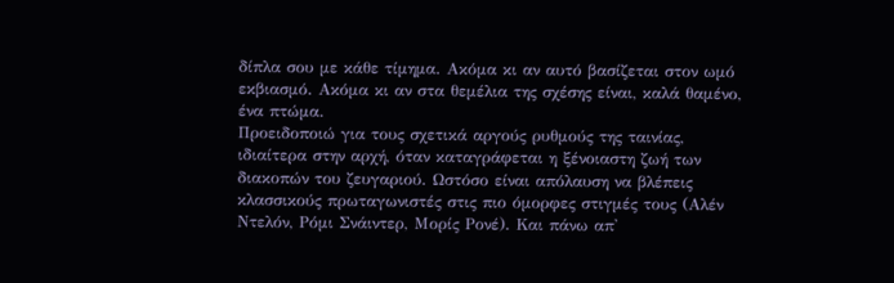δίπλα σου με κάθε τίμημα. Ακόμα κι αν αυτό βασίζεται στον ωμό εκβιασμό. Ακόμα κι αν στα θεμέλια της σχέσης είναι, καλά θαμένο, ένα πτώμα.
Προειδοποιώ για τους σχετικά αργούς ρυθμούς της ταινίας, ιδιαίτερα στην αρχή, όταν καταγράφεται η ξένοιαστη ζωή των διακοπών του ζευγαριού. Ωστόσο είναι απόλαυση να βλέπεις κλασσικούς πρωταγωνιστές στις πιο όμορφες στιγμές τους (Αλέν Ντελόν, Ρόμι Σνάιντερ, Μορίς Ρονέ). Και πάνω απ'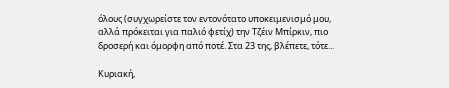όλους (συγχωρείστε τον εντονότατο υποκειμενισμό μου, αλλά πρόκειται για παλιό φετίχ) την Τζέιν Μπίρκιν, πιο δροσερή και όμορφη από ποτέ. Στα 23 της, βλέπετε, τότε...

Κυριακή,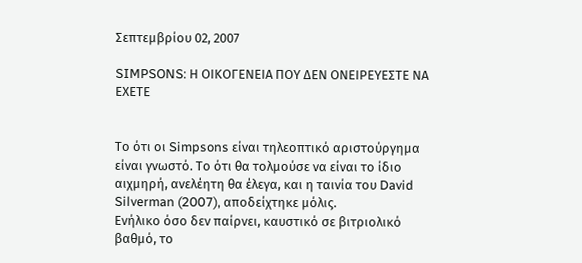Σεπτεμβρίου 02, 2007

SIMPSONS: Η ΟΙΚΟΓΕΝΕΙΑ ΠΟΥ ΔΕΝ ΟΝΕΙΡΕΥΕΣΤΕ ΝΑ ΕΧΕΤΕ


Το ότι οι Simpsons είναι τηλεοπτικό αριστούργημα είναι γνωστό. Το ότι θα τολμούσε να είναι το ίδιο αιχμηρή, ανελέητη θα έλεγα, και η ταινία του David Silverman (2007), αποδείχτηκε μόλις.
Ενήλικο όσο δεν παίρνει, καυστικό σε βιτριολικό βαθμό, το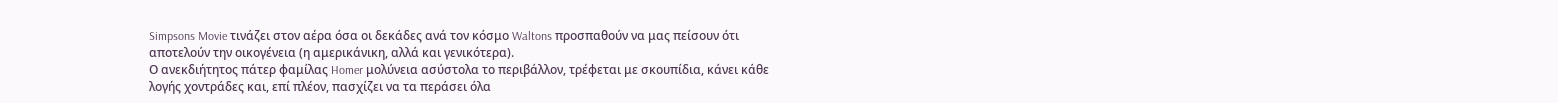Simpsons Movie τινάζει στον αέρα όσα οι δεκάδες ανά τον κόσμο Waltons προσπαθούν να μας πείσουν ότι αποτελούν την οικογένεια (η αμερικάνικη, αλλά και γενικότερα).
Ο ανεκδιήτητος πάτερ φαμίλας Homer μολύνεια ασύστολα το περιβάλλον, τρέφεται με σκουπίδια, κάνει κάθε λογής χοντράδες και, επί πλέον, πασχίζει να τα περάσει όλα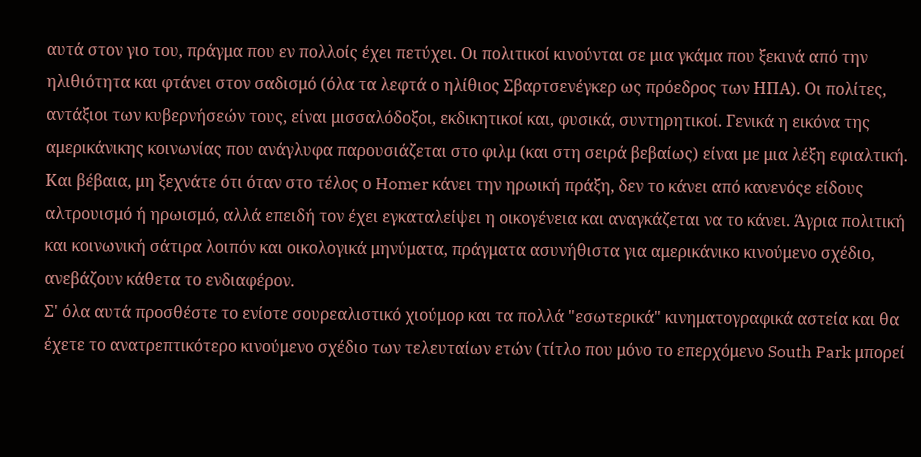αυτά στον γιο του, πράγμα που εν πολλοίς έχει πετύχει. Οι πολιτικοί κινούνται σε μια γκάμα που ξεκινά από την ηλιθιότητα και φτάνει στον σαδισμό (όλα τα λεφτά ο ηλίθιος Σβαρτσενέγκερ ως πρόεδρος των ΗΠΑ). Οι πολίτες, αντάξιοι των κυβερνήσεών τους, είναι μισσαλόδοξοι, εκδικητικοί και, φυσικά, συντηρητικοί. Γενικά η εικόνα της αμερικάνικης κοινωνίας που ανάγλυφα παρουσιάζεται στο φιλμ (και στη σειρά βεβαίως) είναι με μια λέξη εφιαλτική. Και βέβαια, μη ξεχνάτε ότι όταν στο τέλος ο Homer κάνει την ηρωική πράξη, δεν το κάνει από κανενόςε είδους αλτρουισμό ή ηρωισμό, αλλά επειδή τον έχει εγκαταλείψει η οικογένεια και αναγκάζεται να το κάνει. Άγρια πολιτική και κοινωνική σάτιρα λοιπόν και οικολογικά μηνύματα, πράγματα ασυνήθιστα για αμερικάνικο κινούμενο σχέδιο, ανεβάζουν κάθετα το ενδιαφέρον.
Σ' όλα αυτά προσθέστε το ενίοτε σουρεαλιστικό χιούμορ και τα πολλά "εσωτερικά" κινηματογραφικά αστεία και θα έχετε το ανατρεπτικότερο κινούμενο σχέδιο των τελευταίων ετών (τίτλο που μόνο το επερχόμενο South Park μπορεί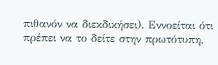πιθανόν να διεκδικήσει). Εννοείται ότι πρέπει να το δείτε στην πρωτότυπη,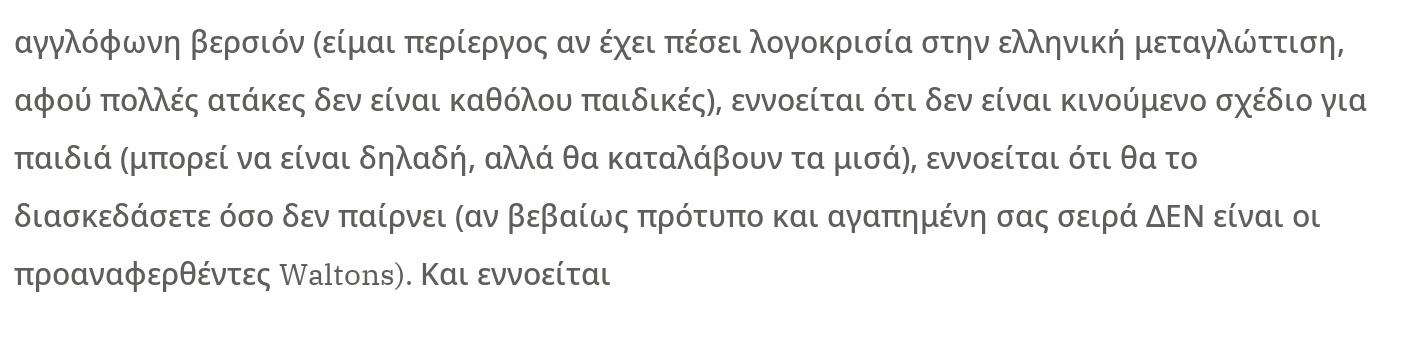αγγλόφωνη βερσιόν (είμαι περίεργος αν έχει πέσει λογοκρισία στην ελληνική μεταγλώττιση, αφού πολλές ατάκες δεν είναι καθόλου παιδικές), εννοείται ότι δεν είναι κινούμενο σχέδιο για παιδιά (μπορεί να είναι δηλαδή, αλλά θα καταλάβουν τα μισά), εννοείται ότι θα το διασκεδάσετε όσο δεν παίρνει (αν βεβαίως πρότυπο και αγαπημένη σας σειρά ΔΕΝ είναι οι προαναφερθέντες Waltons). Και εννοείται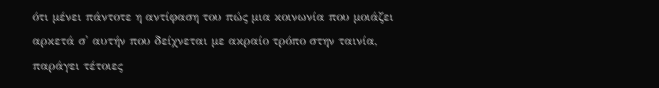ότι μένει πάντοτε η αντίφαση του πώς μια κοινωνία που μοιάζει αρκετά σ' αυτήν που δείχνεται με ακραίο τρόπο στην ταινία, παράγει τέτοιες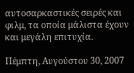αυτοσαρκαστικές σειρές και φιλμ, τα οποία μάλιστα έχουν και μεγάλη επιτυχία.

Πέμπτη, Αυγούστου 30, 2007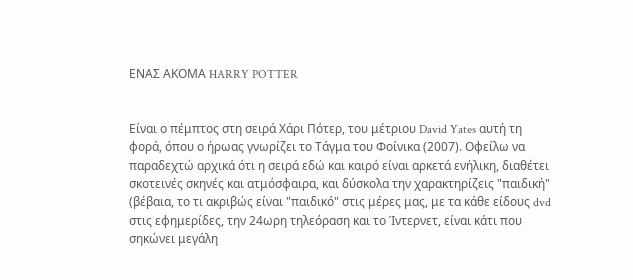ΕΝΑΣ ΑΚΟΜΑ HARRY POTTER


Είναι ο πέμπτος στη σειρά Χάρι Πότερ, του μέτριου David Yates αυτή τη φορά, όπου ο ήρωας γνωρίζει το Τάγμα του Φοίνικα (2007). Οφείλω να παραδεχτώ αρχικά ότι η σειρά εδώ και καιρό είναι αρκετά ενήλικη, διαθέτει σκοτεινές σκηνές και ατμόσφαιρα, και δύσκολα την χαρακτηρίζεις "παιδική" (βέβαια, το τι ακριβώς είναι "παιδικό" στις μέρες μας, με τα κάθε είδους dvd στις εφημερίδες, την 24ωρη τηλεόραση και το Ίντερνετ, είναι κάτι που σηκώνει μεγάλη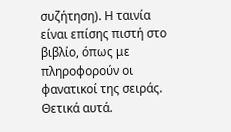συζήτηση). Η ταινία είναι επίσης πιστή στο βιβλίο, όπως με πληροφορούν οι φανατικοί της σειράς. Θετικά αυτά.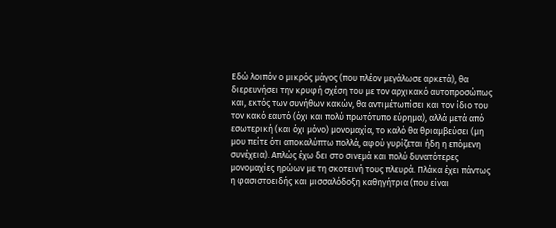Εδώ λοιπόν ο μικρός μάγος (που πλέον μεγάλωσε αρκετά), θα διερευνήσει την κρυφή σχέση του με τον αρχικακό αυτοπροσώπως και, εκτός των συνήθων κακών, θα αντιμέτωπίσει και τον ίδιο του τον κακό εαυτό (όχι και πολύ πρωτότυπο εύρημα), αλλά μετά από εσωτερική (και όχι μόνο) μονομαχία, το καλό θα θριαμβεύσει (μη μου πείτε ότι αποκαλύπτω πολλά, αφού γυρίζεται ήδη η επόμενη συνέχεια). Απλώς έχω δει στο σινεμά και πολύ δυνατότερες μονομαχίες ηρώων με τη σκοτεινή τους πλευρά. Πλάκα έχει πάντως η φασιστοειδής και μισσαλόδοξη καθηγήτρια (που είναι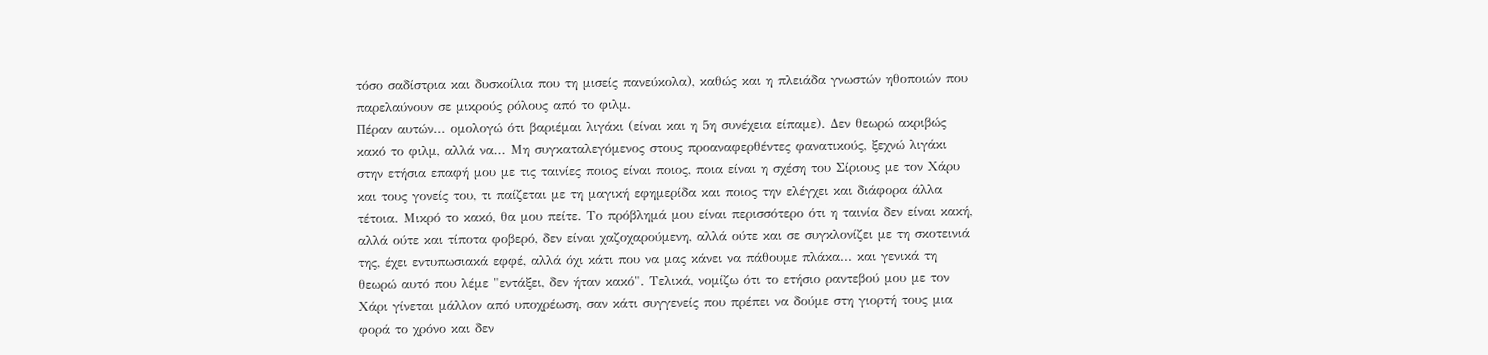τόσο σαδίστρια και δυσκοίλια που τη μισείς πανεύκολα), καθώς και η πλειάδα γνωστών ηθοποιών που παρελαύνουν σε μικρούς ρόλους από το φιλμ.
Πέραν αυτών... ομολογώ ότι βαριέμαι λιγάκι (είναι και η 5η συνέχεια είπαμε). Δεν θεωρώ ακριβώς κακό το φιλμ, αλλά να... Μη συγκαταλεγόμενος στους προαναφερθέντες φανατικούς, ξεχνώ λιγάκι στην ετήσια επαφή μου με τις ταινίες ποιος είναι ποιος, ποια είναι η σχέση του Σίριους με τον Χάρυ και τους γονείς του, τι παίζεται με τη μαγική εφημερίδα και ποιος την ελέγχει και διάφορα άλλα τέτοια. Μικρό το κακό, θα μου πείτε. Το πρόβλημά μου είναι περισσότερο ότι η ταινία δεν είναι κακή, αλλά ούτε και τίποτα φοβερό, δεν είναι χαζοχαρούμενη, αλλά ούτε και σε συγκλονίζει με τη σκοτεινιά της, έχει εντυπωσιακά εφφέ, αλλά όχι κάτι που να μας κάνει να πάθουμε πλάκα... και γενικά τη θεωρώ αυτό που λέμε "εντάξει, δεν ήταν κακό". Τελικά, νομίζω ότι το ετήσιο ραντεβού μου με τον Χάρι γίνεται μάλλον από υποχρέωση, σαν κάτι συγγενείς που πρέπει να δούμε στη γιορτή τους μια φορά το χρόνο και δεν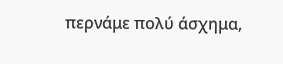περνάμε πολύ άσχημα,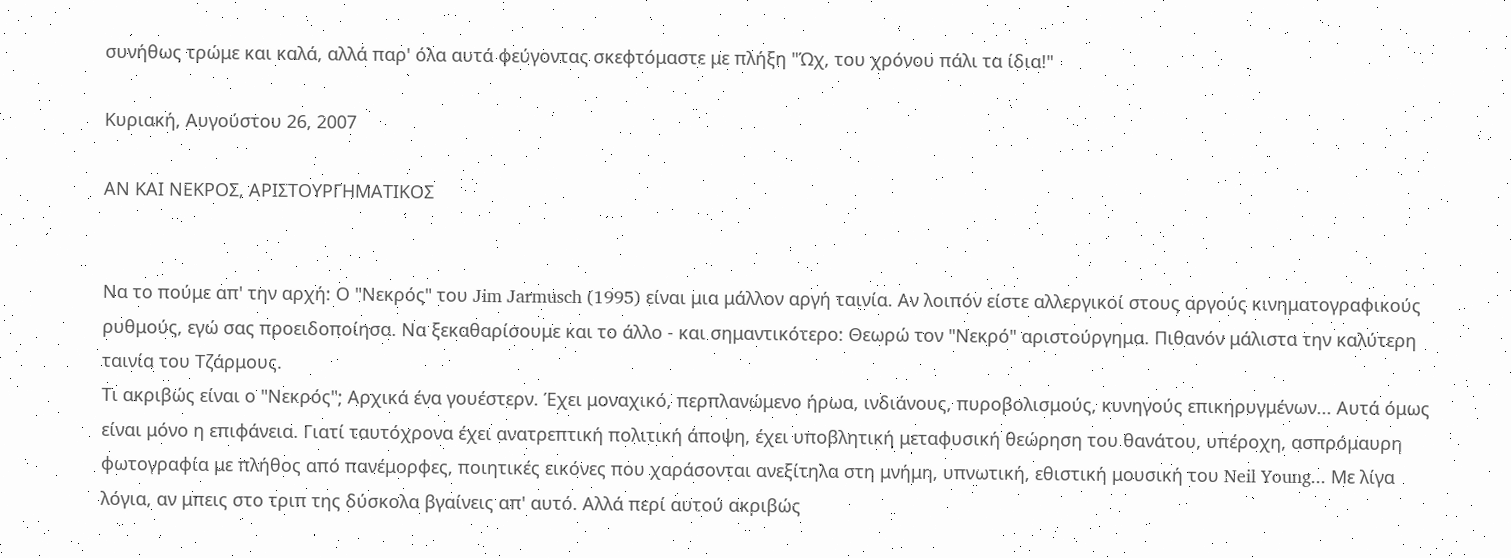συνήθως τρώμε και καλά, αλλά παρ' όλα αυτά φεύγοντας σκεφτόμαστε με πλήξη "Ώχ, του χρόνου πάλι τα ίδια!"

Κυριακή, Αυγούστου 26, 2007

ΑΝ ΚΑΙ ΝΕΚΡΟΣ, ΑΡΙΣΤΟΥΡΓΗΜΑΤΙΚΟΣ


Να το πούμε απ' την αρχή: Ο "Νεκρός" του Jim Jarmusch (1995) είναι μια μάλλον αργή ταινία. Αν λοιπόν είστε αλλεργικοί στους αργούς κινηματογραφικούς ρυθμούς, εγώ σας προειδοποίησα. Να ξεκαθαρίσουμε και το άλλο - και σημαντικότερο: Θεωρώ τον "Νεκρό" αριστούργημα. Πιθανόν μάλιστα την καλύτερη ταινία του Τζάρμους.
Τι ακριβώς είναι ο "Νεκρός"; Αρχικά ένα γουέστερν. Έχει μοναχικό, περπλανώμενο ήρωα, ινδιάνους, πυροβολισμούς, κυνηγούς επικηρυγμένων... Αυτά όμως είναι μόνο η επιφάνεια. Γιατί ταυτόχρονα έχει ανατρεπτική πολιτική άποψη, έχει υποβλητική μεταφυσική θεώρηση του θανάτου, υπέροχη, ασπρόμαυρη φωτογραφία με πλήθος από πανέμορφες, ποιητικές εικόνες που χαράσονται ανεξίτηλα στη μνήμη, υπνωτική, εθιστική μουσική του Neil Young... Με λίγα λόγια, αν μπεις στο τριπ της δύσκολα βγαίνεις απ' αυτό. Αλλά περί αυτού ακριβώς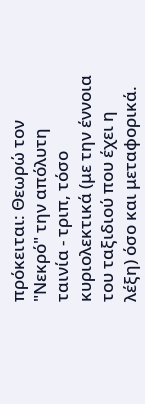πρόκειται: Θεωρώ τον "Νεκρό" την απόλυτη ταινία - τριπ, τόσο κυριολεκτικά (με την έννοια του ταξιδιού που έχει η λέξη) όσο και μεταφορικά.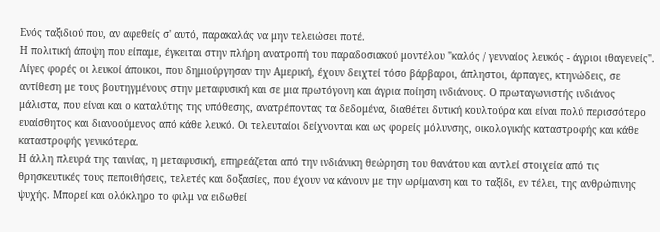Ενός ταξιδιού που, αν αφεθείς σ' αυτό, παρακαλάς να μην τελειώσει ποτέ.
Η πολιτική άποψη που είπαμε, έγκειται στην πλήρη ανατροπή του παραδοσιακού μοντέλου "καλός / γενναίος λευκός - άγριοι ιθαγενείς". Λίγες φορές οι λευκοί άποικοι, που δημιούργησαν την Αμερική, έχουν δειχτεί τόσο βάρβαροι, άπληστοι, άρπαγες, κτηνώδεις, σε αντίθεση με τους βουτηγμένους στην μεταφυσική και σε μια πρωτόγονη και άγρια ποίηση ινδιάνους. Ο πρωταγωνιστής ινδιάνος μάλιστα, που είναι και ο καταλύτης της υπόθεσης, ανατρέποντας τα δεδομένα, διαθέτει δυτική κουλτούρα και είναι πολύ περισσότερο ευαίσθητος και διανοούμενος από κάθε λευκό. Οι τελευταίοι δείχνονται και ως φορείς μόλυνσης, οικολογικής καταστροφής και κάθε καταστροφής γενικότερα.
Η άλλη πλευρά της ταινίας, η μεταφυσική, επηρεάζεται από την ινδιάνικη θεώρηση του θανάτου και αντλεί στοιχεία από τις θρησκευτικές τους πεποιθήσεις, τελετές και δοξασίες, που έχουν να κάνουν με την ωρίμανση και το ταξίδι, εν τέλει, της ανθρώπινης ψυχής. Μπορεί και ολόκληρο το φιλμ να ειδωθεί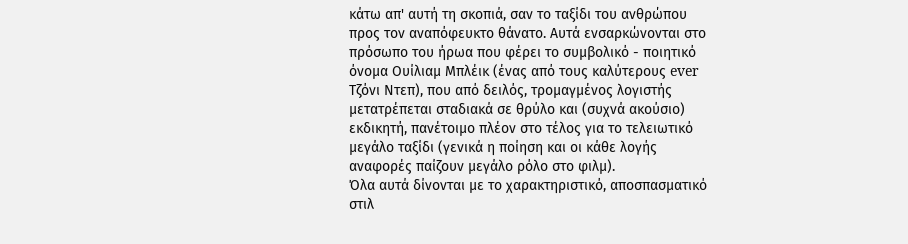κάτω απ' αυτή τη σκοπιά, σαν το ταξίδι του ανθρώπου προς τον αναπόφευκτο θάνατο. Αυτά ενσαρκώνονται στο πρόσωπο του ήρωα που φέρει το συμβολικό - ποιητικό όνομα Ουίλιαμ Μπλέικ (ένας από τους καλύτερους ever Τζόνι Ντεπ), που από δειλός, τρομαγμένος λογιστής μετατρέπεται σταδιακά σε θρύλο και (συχνά ακούσιο) εκδικητή, πανέτοιμο πλέον στο τέλος για το τελειωτικό μεγάλο ταξίδι (γενικά η ποίηση και οι κάθε λογής αναφορές παίζουν μεγάλο ρόλο στο φιλμ).
Όλα αυτά δίνονται με το χαρακτηριστικό, αποσπασματικό στιλ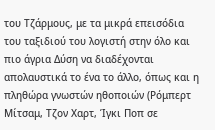του Τζάρμους, με τα μικρά επεισόδια του ταξιδιού του λογιστή στην όλο και πιο άγρια Δύση να διαδέχονται απολαυστικά το ένα το άλλο, όπως και η πληθώρα γνωστών ηθοποιών (Ρόμπερτ Μίτσαμ, Τζον Χαρτ, Ίγκι Ποπ σε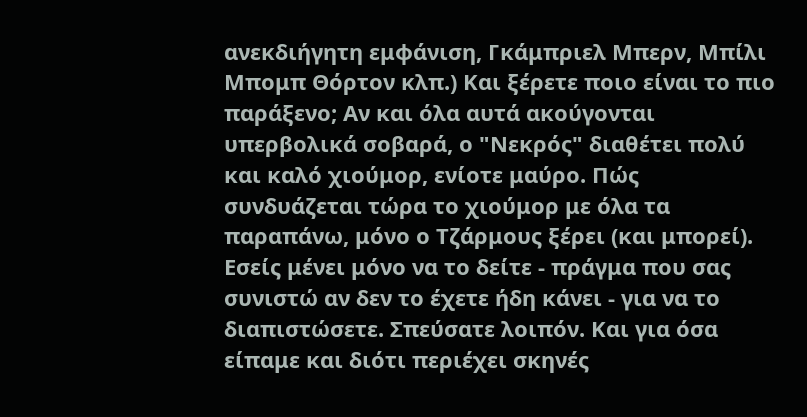ανεκδιήγητη εμφάνιση, Γκάμπριελ Μπερν, Μπίλι Μπομπ Θόρτον κλπ.) Και ξέρετε ποιο είναι το πιο παράξενο; Αν και όλα αυτά ακούγονται υπερβολικά σοβαρά, ο "Νεκρός" διαθέτει πολύ και καλό χιούμορ, ενίοτε μαύρο. Πώς συνδυάζεται τώρα το χιούμορ με όλα τα παραπάνω, μόνο ο Τζάρμους ξέρει (και μπορεί).
Εσείς μένει μόνο να το δείτε - πράγμα που σας συνιστώ αν δεν το έχετε ήδη κάνει - για να το διαπιστώσετε. Σπεύσατε λοιπόν. Και για όσα είπαμε και διότι περιέχει σκηνές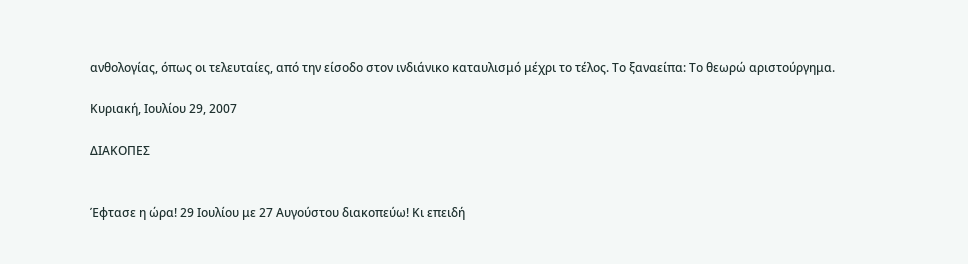ανθολογίας, όπως οι τελευταίες, από την είσοδο στον ινδιάνικο καταυλισμό μέχρι το τέλος. Το ξαναείπα: Το θεωρώ αριστούργημα.

Κυριακή, Ιουλίου 29, 2007

ΔΙΑΚΟΠΕΣ


Έφτασε η ώρα! 29 Ιουλίου με 27 Αυγούστου διακοπεύω! Κι επειδή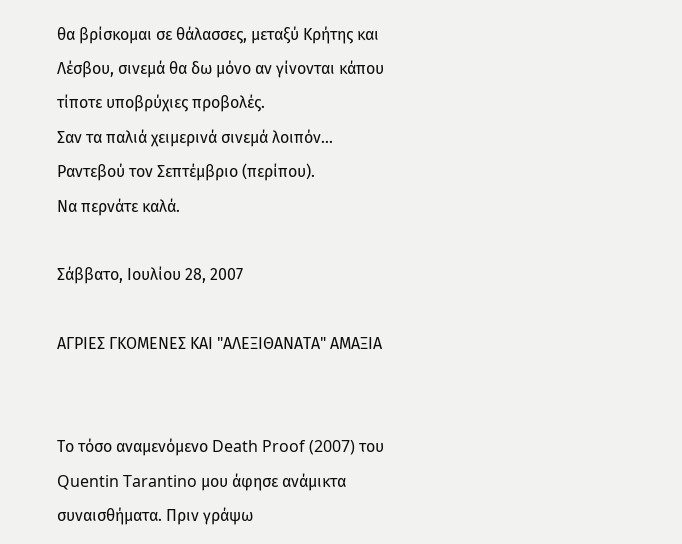θα βρίσκομαι σε θάλασσες, μεταξύ Κρήτης και Λέσβου, σινεμά θα δω μόνο αν γίνονται κάπου τίποτε υποβρύχιες προβολές.
Σαν τα παλιά χειμερινά σινεμά λοιπόν... Ραντεβού τον Σεπτέμβριο (περίπου).
Να περνάτε καλά.

Σάββατο, Ιουλίου 28, 2007

ΑΓΡΙΕΣ ΓΚΟΜΕΝΕΣ ΚΑΙ "ΑΛΕΞΙΘΑΝΑΤΑ" ΑΜΑΞΙΑ


Το τόσο αναμενόμενο Death Proof (2007) του Quentin Tarantino μου άφησε ανάμικτα συναισθήματα. Πριν γράψω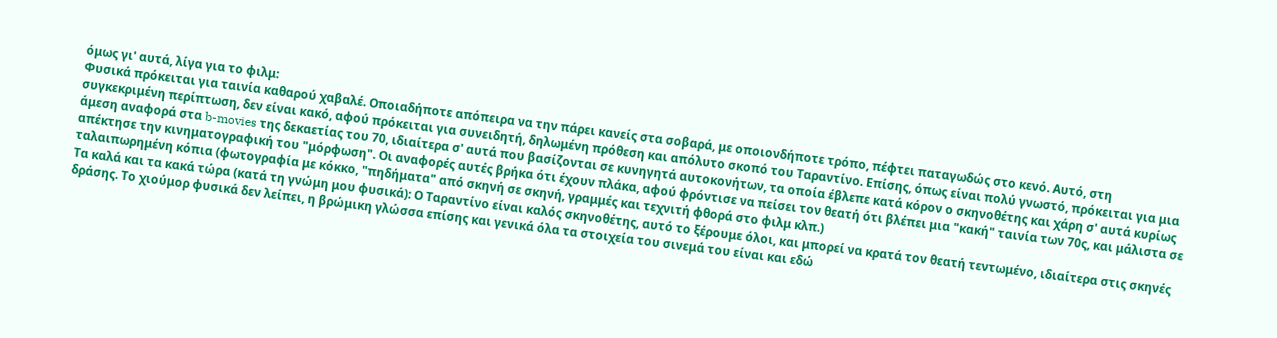όμως γι' αυτά, λίγα για το φιλμ:
Φυσικά πρόκειται για ταινία καθαρού χαβαλέ. Οποιαδήποτε απόπειρα να την πάρει κανείς στα σοβαρά, με οποιονδήποτε τρόπο, πέφτει παταγωδώς στο κενό. Αυτό, στη συγκεκριμένη περίπτωση, δεν είναι κακό, αφού πρόκειται για συνειδητή, δηλωμένη πρόθεση και απόλυτο σκοπό του Ταραντίνο. Επίσης, όπως είναι πολύ γνωστό, πρόκειται για μια άμεση αναφορά στα b-movies της δεκαετίας του 70, ιδιαίτερα σ' αυτά που βασίζονται σε κυνηγητά αυτοκονήτων, τα οποία έβλεπε κατά κόρον ο σκηνοθέτης και χάρη σ' αυτά κυρίως απέκτησε την κινηματογραφική του "μόρφωση". Οι αναφορές αυτές βρήκα ότι έχουν πλάκα, αφού φρόντισε να πείσει τον θεατή ότι βλέπει μια "κακή" ταινία των 70ς, και μάλιστα σε ταλαιπωρημένη κόπια (φωτογραφία με κόκκο, "πηδήματα" από σκηνή σε σκηνή, γραμμές και τεχνιτή φθορά στο φιλμ κλπ.)
Τα καλά και τα κακά τώρα (κατά τη γνώμη μου φυσικά): Ο Ταραντίνο είναι καλός σκηνοθέτης, αυτό το ξέρουμε όλοι, και μπορεί να κρατά τον θεατή τεντωμένο, ιδιαίτερα στις σκηνές δράσης. Το χιούμορ φυσικά δεν λείπει, η βρώμικη γλώσσα επίσης και γενικά όλα τα στοιχεία του σινεμά του είναι και εδώ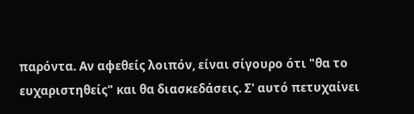παρόντα. Αν αφεθείς λοιπόν, είναι σίγουρο ότι "θα το ευχαριστηθείς" και θα διασκεδάσεις. Σ' αυτό πετυχαίνει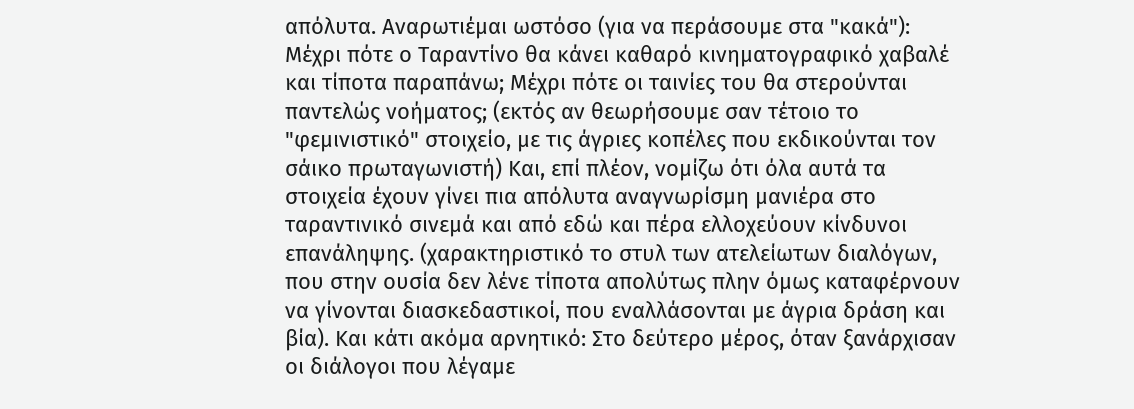απόλυτα. Αναρωτιέμαι ωστόσο (για να περάσουμε στα "κακά"): Μέχρι πότε ο Ταραντίνο θα κάνει καθαρό κινηματογραφικό χαβαλέ και τίποτα παραπάνω; Μέχρι πότε οι ταινίες του θα στερούνται παντελώς νοήματος; (εκτός αν θεωρήσουμε σαν τέτοιο το "φεμινιστικό" στοιχείο, με τις άγριες κοπέλες που εκδικούνται τον σάικο πρωταγωνιστή) Και, επί πλέον, νομίζω ότι όλα αυτά τα στοιχεία έχουν γίνει πια απόλυτα αναγνωρίσμη μανιέρα στο ταραντινικό σινεμά και από εδώ και πέρα ελλοχεύουν κίνδυνοι επανάληψης. (χαρακτηριστικό το στυλ των ατελείωτων διαλόγων, που στην ουσία δεν λένε τίποτα απολύτως πλην όμως καταφέρνουν να γίνονται διασκεδαστικοί, που εναλλάσονται με άγρια δράση και βία). Και κάτι ακόμα αρνητικό: Στο δεύτερο μέρος, όταν ξανάρχισαν οι διάλογοι που λέγαμε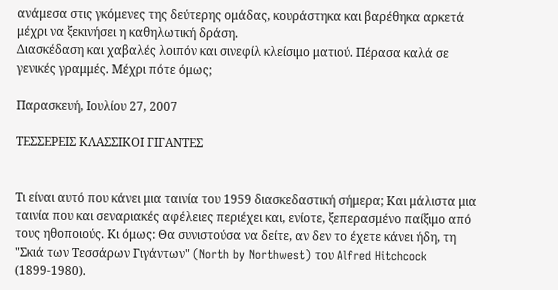ανάμεσα στις γκόμενες της δεύτερης ομάδας, κουράστηκα και βαρέθηκα αρκετά μέχρι να ξεκινήσει η καθηλωτική δράση.
Διασκέδαση και χαβαλές λοιπόν και σινεφίλ κλείσιμο ματιού. Πέρασα καλά σε γενικές γραμμές. Μέχρι πότε όμως;

Παρασκευή, Ιουλίου 27, 2007

ΤΕΣΣΕΡΕΙΣ ΚΛΑΣΣΙΚΟΙ ΓΙΓΑΝΤΕΣ


Τι είναι αυτό που κάνει μια ταινία του 1959 διασκεδαστική σήμερα; Και μάλιστα μια ταινία που και σεναριακές αφέλειες περιέχει και, ενίοτε, ξεπερασμένο παίξιμο από τους ηθοποιούς. Κι όμως: Θα συνιστούσα να δείτε, αν δεν το έχετε κάνει ήδη, τη "Σκιά των Τεσσάρων Γιγάντων" (North by Northwest) του Alfred Hitchcock (1899-1980).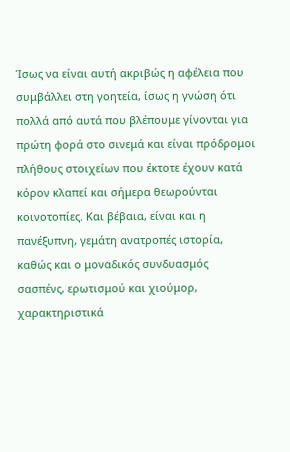Ίσως να είναι αυτή ακριβώς η αφέλεια που συμβάλλει στη γοητεία, ίσως η γνώση ότι πολλά από αυτά που βλέπουμε γίνονται για πρώτη φορά στο σινεμά και είναι πρόδρομοι πλήθους στοιχείων που έκτοτε έχουν κατά κόρον κλαπεί και σήμερα θεωρούνται κοινοτοπίες. Και βέβαια, είναι και η πανέξυπνη, γεμάτη ανατροπές ιστορία, καθώς και ο μοναδικός συνδυασμός σασπένς, ερωτισμού και χιούμορ, χαρακτηριστικά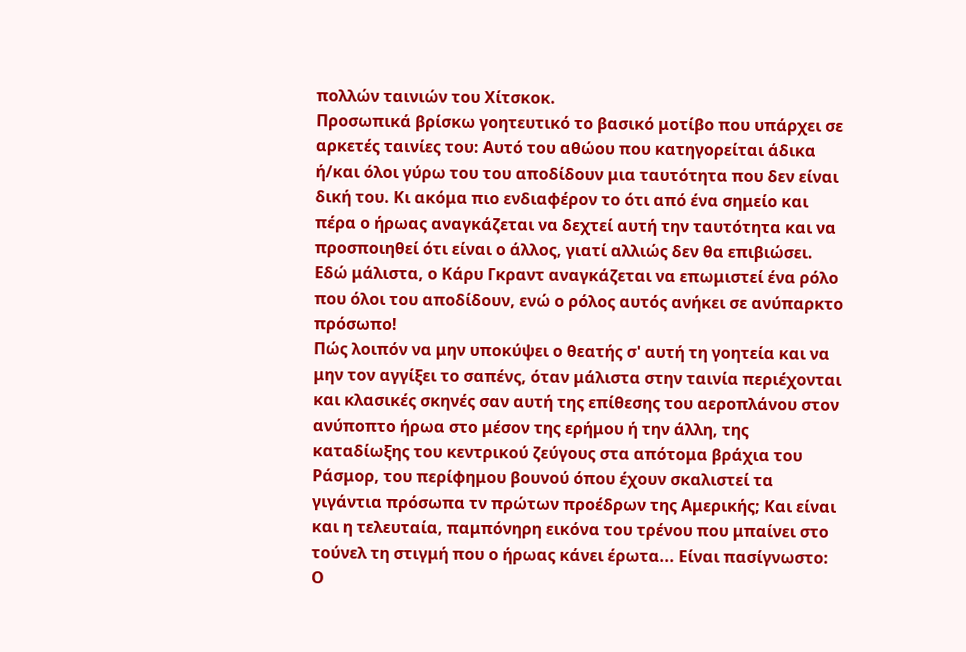πολλών ταινιών του Χίτσκοκ.
Προσωπικά βρίσκω γοητευτικό το βασικό μοτίβο που υπάρχει σε αρκετές ταινίες του: Αυτό του αθώου που κατηγορείται άδικα ή/και όλοι γύρω του του αποδίδουν μια ταυτότητα που δεν είναι δική του. Κι ακόμα πιο ενδιαφέρον το ότι από ένα σημείο και πέρα ο ήρωας αναγκάζεται να δεχτεί αυτή την ταυτότητα και να προσποιηθεί ότι είναι ο άλλος, γιατί αλλιώς δεν θα επιβιώσει. Εδώ μάλιστα, ο Κάρυ Γκραντ αναγκάζεται να επωμιστεί ένα ρόλο που όλοι του αποδίδουν, ενώ ο ρόλος αυτός ανήκει σε ανύπαρκτο πρόσωπο!
Πώς λοιπόν να μην υποκύψει ο θεατής σ' αυτή τη γοητεία και να μην τον αγγίξει το σαπένς, όταν μάλιστα στην ταινία περιέχονται και κλασικές σκηνές σαν αυτή της επίθεσης του αεροπλάνου στον ανύποπτο ήρωα στο μέσον της ερήμου ή την άλλη, της καταδίωξης του κεντρικού ζεύγους στα απότομα βράχια του Ράσμορ, του περίφημου βουνού όπου έχουν σκαλιστεί τα γιγάντια πρόσωπα τν πρώτων προέδρων της Αμερικής; Και είναι και η τελευταία, παμπόνηρη εικόνα του τρένου που μπαίνει στο τούνελ τη στιγμή που ο ήρωας κάνει έρωτα... Είναι πασίγνωστο: Ο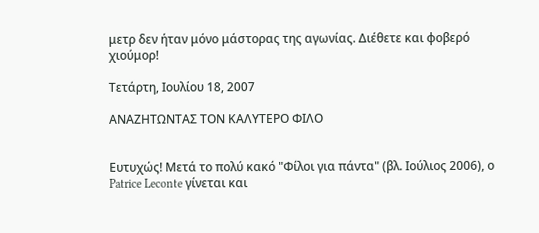μετρ δεν ήταν μόνο μάστορας της αγωνίας. Διέθετε και φοβερό χιούμορ!

Τετάρτη, Ιουλίου 18, 2007

ΑΝΑΖΗΤΩΝΤΑΣ ΤΟΝ ΚΑΛΥΤΕΡΟ ΦΙΛΟ


Ευτυχώς! Μετά το πολύ κακό "Φίλοι για πάντα" (βλ. Ιούλιος 2006), ο Patrice Leconte γίνεται και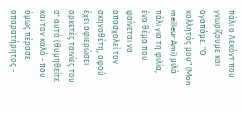πάλι ο Λεκόντ που γνωρίζουμε και αγαπάμε. "Ο κολλητός μου" (Mon meilleur Ami) μιλά πάλι για τη φιλία, ένα θέμα που φαίνεται να απασχολεί τον σκηνοθέτη, αφού έχει αφιερώσει αρκετές ταινίες του σ' αυτό (θυμηθείτε και τον καλό - που όμως πέρασε απαρατήρητος -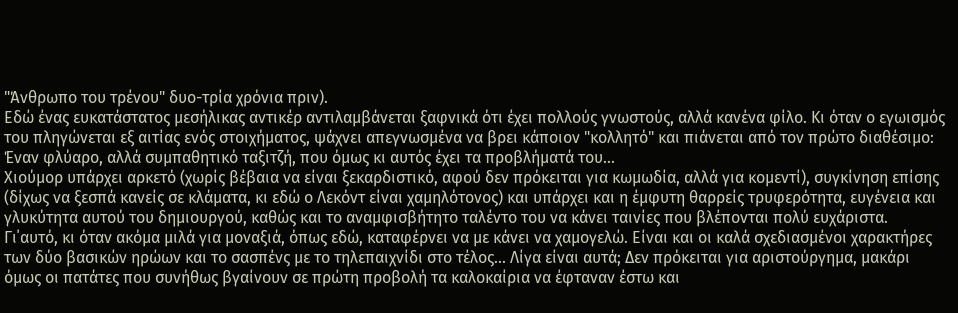"Άνθρωπο του τρένου" δυo-τρία χρόνια πριν).
Εδώ ένας ευκατάστατος μεσήλικας αντικέρ αντιλαμβάνεται ξαφνικά ότι έχει πολλούς γνωστούς, αλλά κανένα φίλο. Κι όταν ο εγωισμός του πληγώνεται εξ αιτίας ενός στοιχήματος, ψάχνει απεγνωσμένα να βρει κάποιον "κολλητό" και πιάνεται από τον πρώτο διαθέσιμο: Έναν φλύαρο, αλλά συμπαθητικό ταξιτζή, που όμως κι αυτός έχει τα προβλήματά του...
Χιούμορ υπάρχει αρκετό (χωρίς βέβαια να είναι ξεκαρδιστικό, αφού δεν πρόκειται για κωμωδία, αλλά για κομεντί), συγκίνηση επίσης (δίχως να ξεσπά κανείς σε κλάματα, κι εδώ ο Λεκόντ είναι χαμηλότονος) και υπάρχει και η έμφυτη θαρρείς τρυφερότητα, ευγένεια και γλυκύτητα αυτού του δημιουργού, καθώς και το αναμφισβήτητο ταλέντο του να κάνει ταινίες που βλέπονται πολύ ευχάριστα. Γι΄αυτό, κι όταν ακόμα μιλά για μοναξιά, όπως εδώ, καταφέρνει να με κάνει να χαμογελώ. Είναι και οι καλά σχεδιασμένοι χαρακτήρες των δύο βασικών ηρώων και το σασπένς με το τηλεπαιχνίδι στο τέλος... Λίγα είναι αυτά; Δεν πρόκειται για αριστούργημα, μακάρι όμως οι πατάτες που συνήθως βγαίνουν σε πρώτη προβολή τα καλοκαίρια να έφταναν έστω και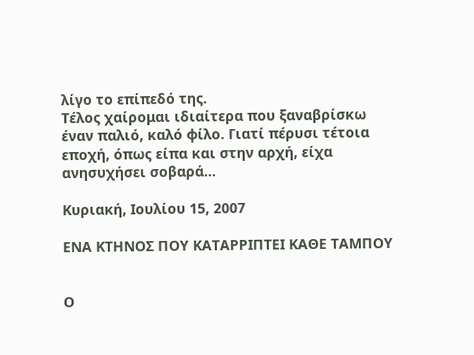λίγο το επίπεδό της.
Τέλος χαίρομαι ιδιαίτερα που ξαναβρίσκω έναν παλιό, καλό φίλο. Γιατί πέρυσι τέτοια εποχή, όπως είπα και στην αρχή, είχα ανησυχήσει σοβαρά...

Κυριακή, Ιουλίου 15, 2007

ΕΝΑ ΚΤΗΝΟΣ ΠΟΥ ΚΑΤΑΡΡΙΠΤΕΙ ΚΑΘΕ ΤΑΜΠΟΥ


Ο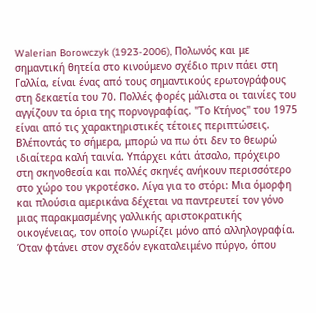Walerian Borowczyk (1923-2006), Πολωνός και με σημαντική θητεία στο κινούμενο σχέδιο πριν πάει στη Γαλλία, είναι ένας από τους σημαντικούς ερωτογράφους στη δεκαετία του 70. Πολλές φορές μάλιστα οι ταινίες του αγγίζουν τα όρια της πορνογραφίας. "Το Κτήνος" του 1975 είναι από τις χαρακτηριστικές τέτοιες περιπτώσεις.
Βλέποντάς το σήμερα, μπορώ να πω ότι δεν το θεωρώ ιδιαίτερα καλή ταινία. Υπάρχει κάτι άτσαλο, πρόχειρο στη σκηνοθεσία και πολλές σκηνές ανήκουν περισσότερο στο χώρο του γκροτέσκο. Λίγα για το στόρι: Μια όμορφη και πλούσια αμερικάνα δέχεται να παντρευτεί τον γόνο μιας παρακμασμένης γαλλικής αριστοκρατικής οικογένειας, τον οποίο γνωρίζει μόνο από αλληλογραφία. Όταν φτάνει στον σχεδόν εγκαταλειμένο πύργο, όπου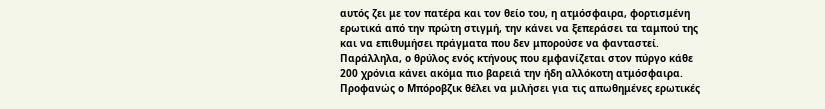αυτός ζει με τον πατέρα και τον θείο του, η ατμόσφαιρα, φορτισμένη ερωτικά από την πρώτη στιγμή, την κάνει να ξεπεράσει τα ταμπού της και να επιθυμήσει πράγματα που δεν μπορούσε να φανταστεί. Παράλληλα, ο θρύλος ενός κτήνους που εμφανίζεται στον πύργο κάθε 200 χρόνια κάνει ακόμα πιο βαρειά την ήδη αλλόκοτη ατμόσφαιρα.
Προφανώς ο Μπόροβζικ θέλει να μιλήσει για τις απωθημένες ερωτικές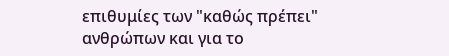επιθυμίες των "καθώς πρέπει" ανθρώπων και για το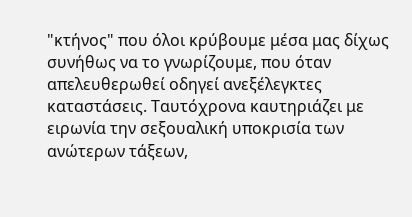"κτήνος" που όλοι κρύβουμε μέσα μας δίχως συνήθως να το γνωρίζουμε, που όταν απελευθερωθεί οδηγεί ανεξέλεγκτες καταστάσεις. Ταυτόχρονα καυτηριάζει με ειρωνία την σεξουαλική υποκρισία των ανώτερων τάξεων,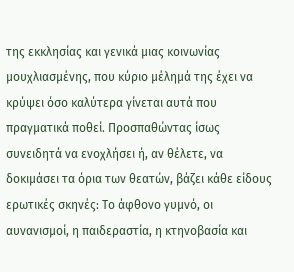της εκκλησίας και γενικά μιας κοινωνίας μουχλιασμένης, που κύριο μέλημά της έχει να κρύψει όσο καλύτερα γίνεται αυτά που πραγματικά ποθεί. Προσπαθώντας ίσως συνειδητά να ενοχλήσει ή, αν θέλετε, να δοκιμάσει τα όρια των θεατών, βάζει κάθε είδους ερωτικές σκηνές: Το άφθονο γυμνό, οι αυνανισμοί, η παιδεραστία, η κτηνοβασία και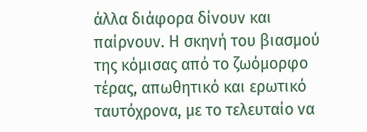άλλα διάφορα δίνουν και παίρνουν. Η σκηνή του βιασμού της κόμισας από το ζωόμορφο τέρας, απωθητικό και ερωτικό ταυτόχρονα, με το τελευταίο να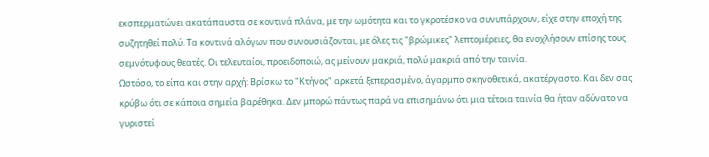εκσπερματώνει ακατάπαυστα σε κοντινά πλάνα, με την ωμότητα και το γκροτέσκο να συνυπάρχουν, είχε στην εποχή της συζητηθεί πολύ. Τα κοντινά αλόγων που συνουσιάζονται, με όλες τις "βρώμικες" λεπτομέρειες, θα ενοχλήσουν επίσης τους σεμνότυφους θεατές. Οι τελευταίοι, προειδοποιώ, ας μείνουν μακριά, πολύ μακριά από την ταινία.
Ωστόσο, το είπα και στην αρχή: Βρίσκω το "Κτήνος" αρκετά ξεπερασμένο, άγαρμπο σκηνοθετικά, ακατέργαστο. Και δεν σας κρύβω ότι σε κάποια σημεία βαρέθηκα. Δεν μπορώ πάντως παρά να επισημάνω ότι μια τέτοια ταινία θα ήταν αδύνατο να γυριστεί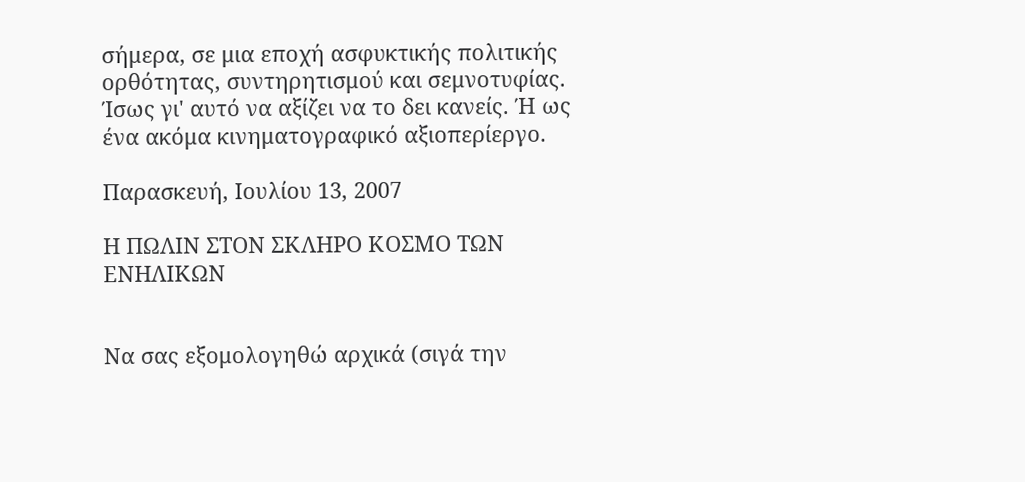σήμερα, σε μια εποχή ασφυκτικής πολιτικής ορθότητας, συντηρητισμού και σεμνοτυφίας. Ίσως γι' αυτό να αξίζει να το δει κανείς. Ή ως ένα ακόμα κινηματογραφικό αξιοπερίεργο.

Παρασκευή, Ιουλίου 13, 2007

Η ΠΩΛΙΝ ΣΤΟΝ ΣΚΛΗΡΟ ΚΟΣΜΟ ΤΩΝ ΕΝΗΛΙΚΩΝ


Να σας εξομολογηθώ αρχικά (σιγά την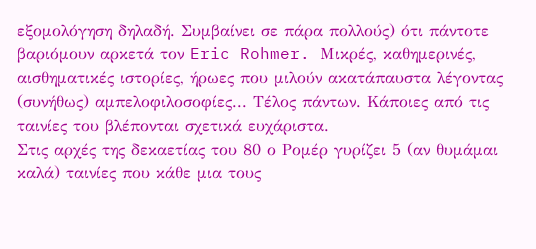εξομολόγηση δηλαδή. Συμβαίνει σε πάρα πολλούς) ότι πάντοτε βαριόμουν αρκετά τον Eric Rohmer. Μικρές, καθημερινές, αισθηματικές ιστορίες, ήρωες που μιλούν ακατάπαυστα λέγοντας (συνήθως) αμπελοφιλοσοφίες... Τέλος πάντων. Κάποιες από τις ταινίες του βλέπονται σχετικά ευχάριστα.
Στις αρχές της δεκαετίας του 80 ο Ρομέρ γυρίζει 5 (αν θυμάμαι καλά) ταινίες που κάθε μια τους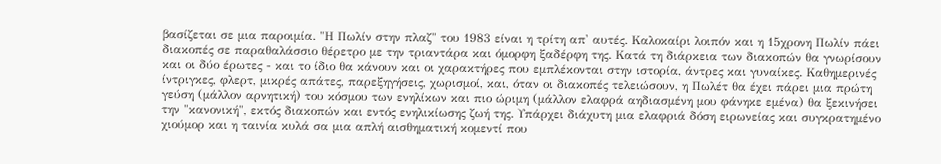βασίζεται σε μια παροιμία. "Η Πωλίν στην πλαζ" του 1983 είναι η τρίτη απ' αυτές. Καλοκαίρι λοιπόν και η 15χρονη Πωλίν πάει διακοπές σε παραθαλάσσιο θέρετρο με την τριαντάρα και όμορφη ξαδέρφη της. Κατά τη διάρκεια των διακοπών θα γνωρίσουν και οι δύο έρωτες - και το ίδιο θα κάνουν και οι χαρακτήρες που εμπλέκονται στην ιστορία, άντρες και γυναίκες. Καθημερινές ίντριγκες, φλερτ, μικρές απάτες, παρεξηγήσεις, χωρισμοί, και, όταν οι διακοπές τελειώσουν, η Πωλέτ θα έχει πάρει μια πρώτη γεύση (μάλλον αρνητική) του κόσμου των ενηλίκων και πιο ώριμη (μάλλον ελαφρά αηδιασμένη μου φάνηκε εμένα) θα ξεκινήσει την "κανονική", εκτός διακοπών και εντός ενηλικίωσης ζωή της. Υπάρχει διάχυτη μια ελαφριά δόση ειρωνείας και συγκρατημένο χιούμορ και η ταινία κυλά σα μια απλή αισθηματική κομεντί που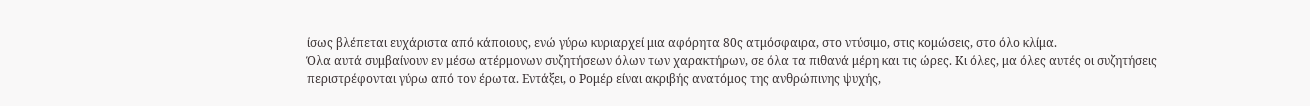ίσως βλέπεται ευχάριστα από κάποιους, ενώ γύρω κυριαρχεί μια αφόρητα 80ς ατμόσφαιρα, στο ντύσιμο, στις κομώσεις, στο όλο κλίμα.
Όλα αυτά συμβαίνουν εν μέσω ατέρμονων συζητήσεων όλων των χαρακτήρων, σε όλα τα πιθανά μέρη και τις ώρες. Κι όλες, μα όλες αυτές οι συζητήσεις περιστρέφονται γύρω από τον έρωτα. Εντάξει, ο Ρομέρ είναι ακριβής ανατόμος της ανθρώπινης ψυχής,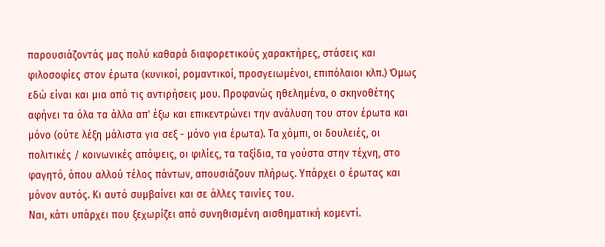παρουσιάζοντάς μας πολύ καθαρά διαφορετικούς χαρακτήρες, στάσεις και φιλοσοφίες στον έρωτα (κυνικοί, ρομαντικοί, προσγειωμένοι, επιπόλαιοι κλπ.) Όμως εδώ είναι και μια από τις αντιρήσεις μου. Προφανώς ηθελημένα, ο σκηνοθέτης αφήνει τα όλα τα άλλα απ' έξω και επικεντρώνει την ανάλυση του στον έρωτα και μόνο (ούτε λέξη μάλιστα για σεξ - μόνο για έρωτα). Τα χόμπι, οι δουλειές, οι πολιτικές / κοινωνικές απόψεις, οι φιλίες, τα ταξίδια, τα γούστα στην τέχνη, στο φαγητό, όπου αλλού τέλος πάντων, απουσιάζουν πλήρως. Υπάρχει ο έρωτας και μόνον αυτός. Κι αυτό συμβαίνει και σε άλλες ταινίες του.
Ναι, κάτι υπάρχει που ξεχωρίζει από συνηθισμένη αισθηματική κομεντί.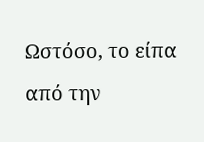Ωστόσο, το είπα από την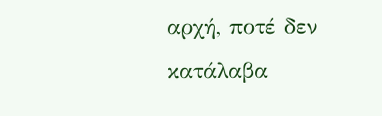αρχή, ποτέ δεν κατάλαβα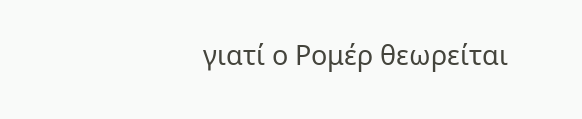γιατί ο Ρομέρ θεωρείται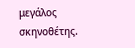μεγάλος σκηνοθέτης.